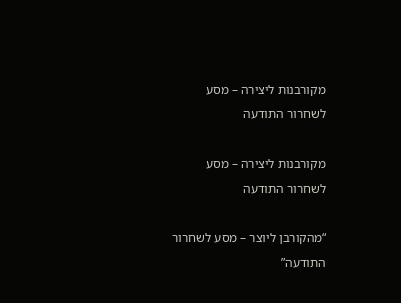מקורבנות ליצירה – מסע לשחרור התודעה

מקורבנות ליצירה – מסע לשחרור התודעה

“מהקורבן ליוצר – מסע לשחרור התודעה”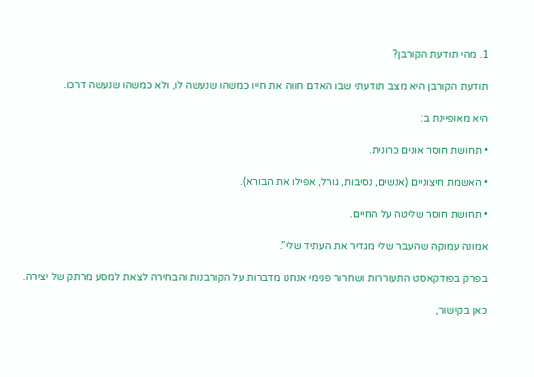1. מהי תודעת הקורבן?

תודעת הקורבן היא מצב תודעתי שבו האדם חווה את חייו כמשהו שנעשה לו, ולא כמשהו שנעשה דרכו.

היא מאופיינת ב:

• תחושת חוסר אונים כרונית.

• האשמת חיצוניים (אנשים, נסיבות, גורל, אפילו את הבורא).

• תחושת חוסר שליטה על החיים.

אמונה עמוקה שהעבר שלי מגדיר את העתיד שלי”.

בפרק בפודקאסט התעוררות ושחרור פנימי אנחנו מדברות על הקורבנות והבחירה לצאת למסע מרתק של יצירה.

כאן בקישור,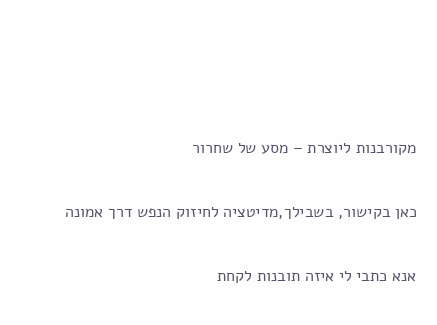מקורבנות ליוצרת – מסע של שחרור

כאן בקישור, בשבילך,מדיטציה לחיזוק הנפש דרך אמונה

אנא כתבי לי איזה תובנות לקחת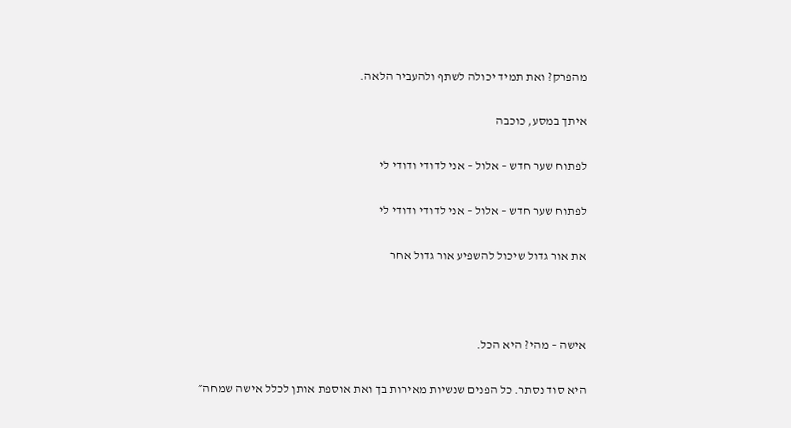מהפרק? ואת תמיד יכולה לשתף ולהעביר הלאה.

איתך במסע, כוכבה

לפתוח שער חדש – אלול – אני לדודי ודודי לי

לפתוח שער חדש – אלול – אני לדודי ודודי לי

את אור גדול שיכול להשפיע אור גדול אחר



אישה – מהי? היא הכל.

היא סוד נסתר. כל הפנים שנשיות מאירות בך ואת אוספת אותן לכלל אישה שמחה״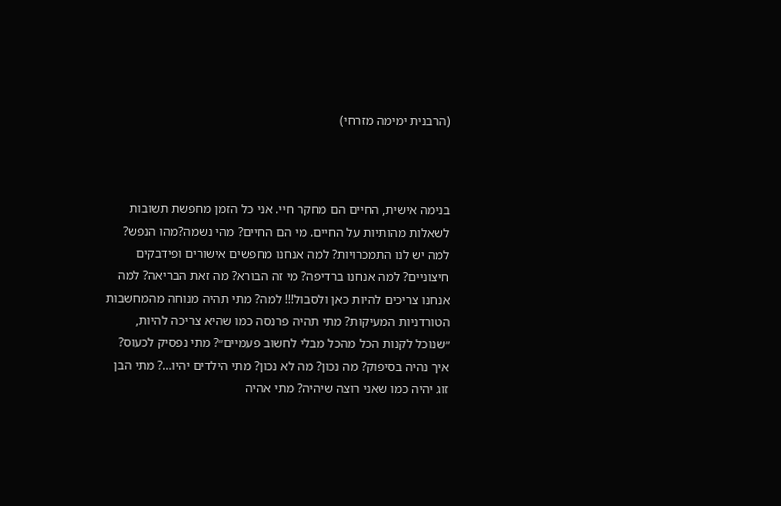(הרבנית ימימה מזרחי)



בנימה אישית, החיים הם מחקר חיי. אני כל הזמן מחפשת תשובות לשאלות מהותיות על החיים. מי הם החיים? מהי נשמה?מהו הנפש? למה יש לנו התמכרויות? למה אנחנו מחפשים אישורים ופידבקים חיצוניים? למה אנחנו ברדיפה? מי זה הבורא? מה זאת הבריאה? למה אנחנו צריכים להיות כאן ולסבול!!! למה? מתי תהיה מנוחה מהמחשבות הטורדניות המעיקות? מתי תהיה פרנסה כמו שהיא צריכה להיות, ״שנוכל לקנות הכל מהכל מבלי לחשוב פעמיים״? מתי נפסיק לכעוס? איך נהיה בסיפוק? מה נכון? מה לא נכון? מתי הילדים יהיו…? מתי הבן זוג יהיה כמו שאני רוצה שיהיה? מתי אהיה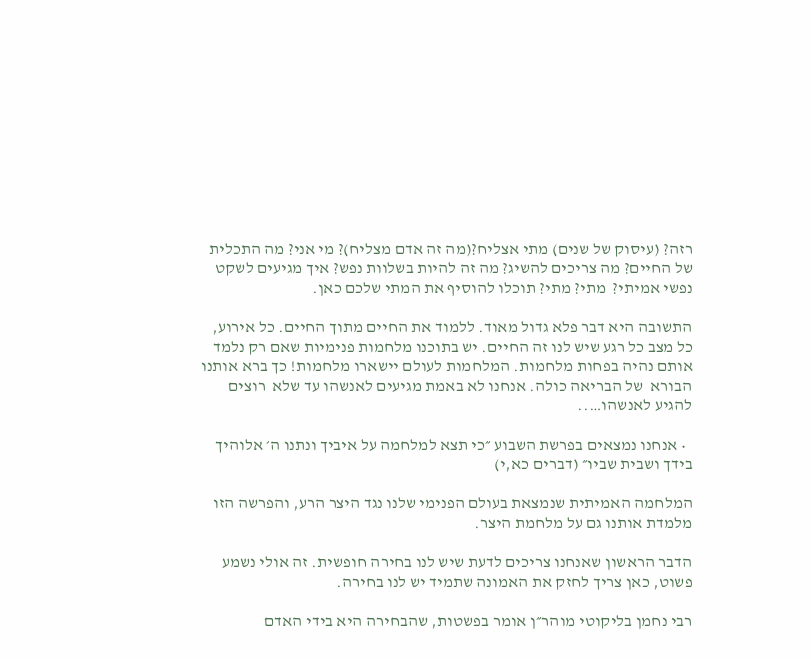רזה? (עיסוק של שנים) מתי אצליח?(מה זה אדם מצליח)? מי אני? מה התכלית של החיים? מה צריכים להשיג? מה זה להיות בשלוות נפש? איך מגיעים לשקט נפשי אמיתי?  מתי? מתי? תוכלו להוסיף את המתי שלכם כאן.

התשובה היא דבר פלא גדול מאוד. ללמוד את החיים מתוך החיים. כל אירוע, כל מצב כל רגע שיש לנו זה החיים. יש בתוכנו מלחמות פנימיות שאם רק נלמד אותם נהיה בפחות מלחמות. המלחמות לעולם יישארו מלחמות! כך ברא אותנו הבורא  של הבריאה כולה. אנחנו לא באמת מגיעים לאנשהו עד שלא  רוצים להגיע לאנשהו…..

  • אנחנו נמצאים בפרשת השבוע ״כי תצא למלחמה על איביך ונתנו ה׳ אלוהיך בידך ושבית שביו״ (דברים כא,י)

המלחמה האמיתית שנמצאת בעולם הפנימי שלנו נגד היצר הרע, והפרשה הזו מלמדת אותנו גם על מלחמת היצר.

הדבר הראשון שאנחנו צריכים לדעת שיש לנו בחירה חופשית. זה אולי נשמע פשוט, כאן צריך לחזק את האמונה שתמיד יש לנו בחירה.

רבי נחמן בליקוטי מוהר״ן אומר בפשטות, שהבחירה היא בידי האדם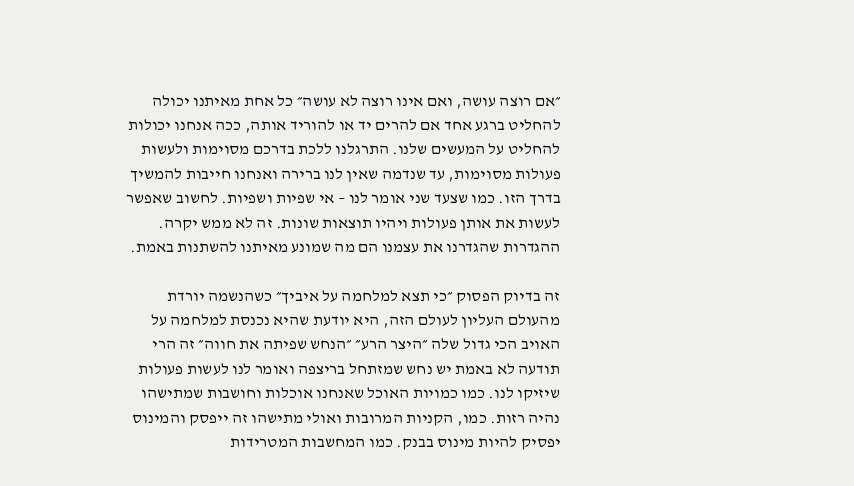״אם רוצה עושה, ואם אינו רוצה לא עושה״ כל אחת מאיתנו יכולה להחליט ברגע אחד אם להרים יד או להוריד אותה, ככה אנחנו יכולות להחליט על המעשים שלנו. התרגלנו ללכת בדרכם מסוימות ולעשות פעולות מסוימות, עד שנדמה שאין לנו ברירה ואנחנו חייבות להמשיך בדרך הזו. כמו שצעד שני אומר לנו – אי שפיות ושפיות. לחשוב שאפשר לעשות את אותן פעולות ויהיו תוצאות שונות. זה לא ממש יקרה. ההגדרות שהגדרנו את עצמנו הם מה שמונע מאיתנו להשתנות באמת.

זה בדיוק הפסוק ״כי תצא למלחמה על איביך״ כשהנשמה יורדת מהעולם העליון לעולם הזה, היא יודעת שהיא נכנסת למלחמה על האויב הכי גדול שלה ״היצר הרע״ ״הנחש שפיתה את חווה״ זה הרי תודעה לא באמת יש נחש שמזתחל בריצפה ואומר לנו לעשות פעולות שיזיקו לנו. כמו כמויות האוכל שאנחנו אוכלות וחושבות שמתישהו נהיה רזות. כמו, הקניות המרובות ואולי מתישהו זה ייפסק והמינוס יפסיק להיות מינוס בבנק. כמו המחשבות המטרידות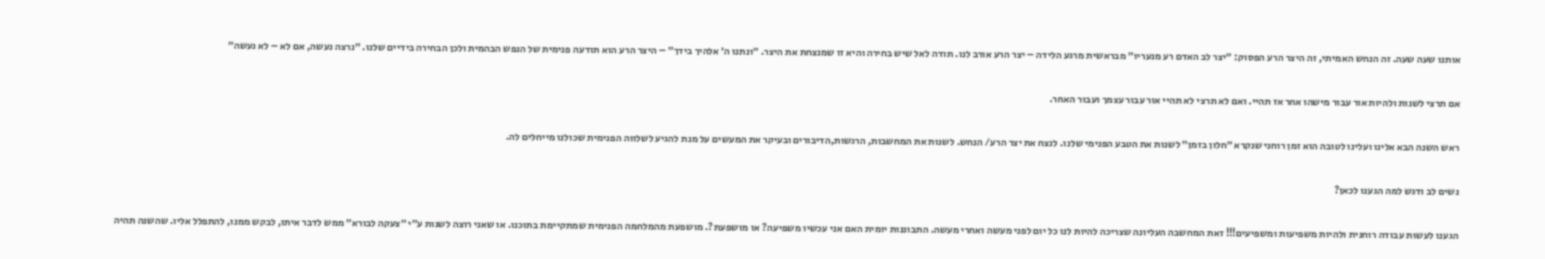אותנו שעה שעה. זה הנחש האמיתי, זה היצר הרע הפסוק: ״יצר לב האדם רע מנעריו״ מבראשית מרגע הלידה – יצר הרע אורב לנו. תודה לאל שיש בחירה והיא זו שמנצחת את היצר. ״ונתנו ה׳ אלהיך בידך״ – היצר הרע הוא תודעה פנימית של הנפש הבהמית ולכן הבחירה בידיים שלנו. ״נרצה נעשה, אם לא – לא נעשה״

אם תרצי לשנות ולהיות אור עבור מישהו אחר אז תהיי. ואם לא תרצי לא תהיי אור עבור עצמך ועבור האחר.

ראש השנה הבא אלינו ועלינו לטובה הוא זמן רוחני שנקרא ״חלון בזמן״ לשנות את הטבע הפנימי שלנו. לנצח את יצר הרע/ הנחש. לשנות את המחשבות, הרגשות,הדיבורים ובעיקר את המעשים על מנת להגיע לשלווה הפנימית שכולנו מייחלים לה.

נשים לב ודגש למה הגענו לכאן?

הגענו לעשות עבודה רוחנית ולהיות משפיעות ומשפיעים!!! זאת המחשבה העליונה שצריכה להיות לנו כל יום לפני מעשה ואחרי מעשה. התבוננות יומית האם אני עכשיו משפיעה? או מושפעת?. מושפעת מהמלחמה הפנימית שמתקיימת בתוכנו. או שאני רוצה לשנות ע״י ״צעקה לבורא״ ממש לדבר איתו, לבקש ממנו, להתפלל אליו. שהשנה תהיה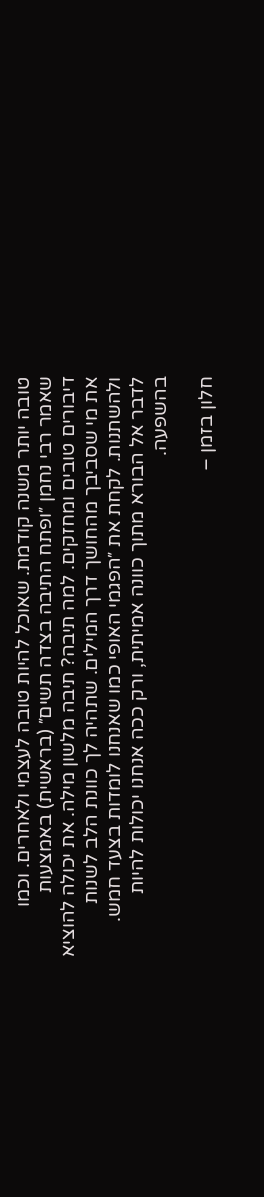טובה יותר משנה קודמת. שאוכל להיות טובה לעצמי ולאחרים. וכמו שאמר רבי נחמן ״ופתח התיבה בצדה תשים״ (בראשית) באמצעות דיבורים טובים ומחזקים. למה תיבה? תיבה מלשון מילה. את יכולה להוציא את מי שסביבך מהחושך דרך המילים. שתהיה לך כוונת הלב לשנות ולהשתנות. לקחת את ״הפגמי האופי כמו שאנחנו לומדות בצעד חמש. לדבר אל הבורא מתוך כוונה אמיתית, ורק ככה אנחנו יכולות להיות בהשפעה.

חלון בזמן –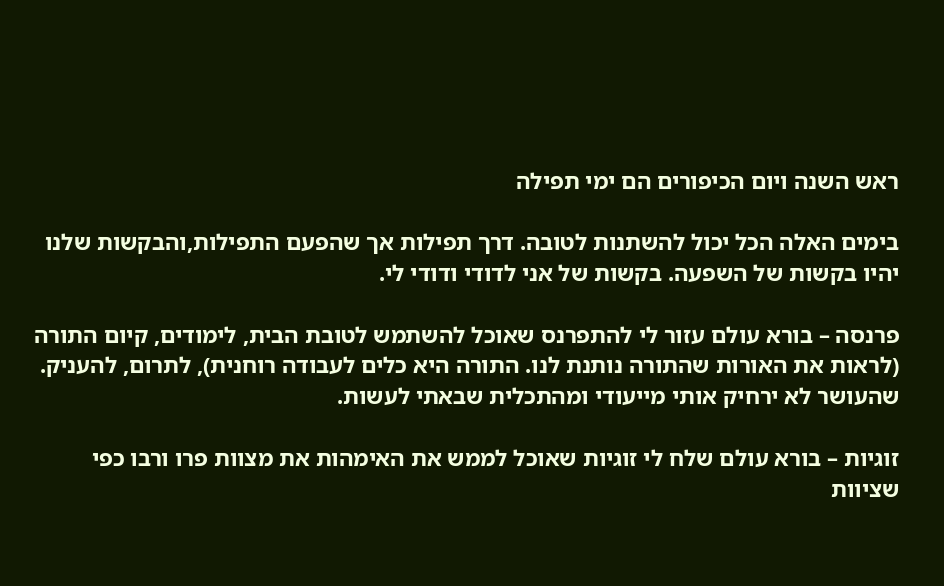ראש השנה ויום הכיפורים הם ימי תפילה

בימים האלה הכל יכול להשתנות לטובה. דרך תפילות אך שהפעם התפילות,והבקשות שלנו יהיו בקשות של השפעה. בקשות של אני לדודי ודודי לי.

פרנסה – בורא עולם עזור לי להתפרנס שאוכל להשתמש לטובת הבית, לימודים, קיום התורה (לראות את האורות שהתורה נותנת לנו. התורה היא כלים לעבודה רוחנית), לתרום, להעניק. שהעושר לא ירחיק אותי מייעודי ומהתכלית שבאתי לעשות.

זוגיות – בורא עולם שלח לי זוגיות שאוכל לממש את האימהות את מצוות פרו ורבו כפי שציוות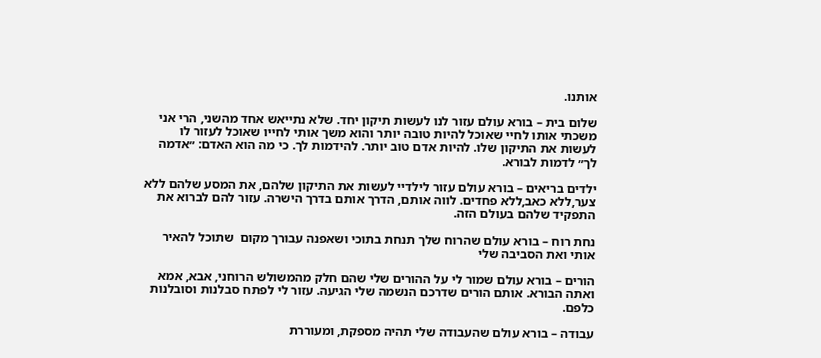אותנו.

שלום בית – בורא עולם עזור לנו לעשות תיקון יחד. שלא נתייאש אחד מהשני, הרי אני משכתי אותו לחיי שאוכל להיות טובה יותר והוא משך אותי לחייו שאוכל לעזור לו לעשות את התיקון שלו. להיות אדם טוב יותר. להידמות לך. כי מה הוא האדם: ״אדמה לך״ לדמות לבורא.

ילדים בריאים – בורא עולם עזור לילדיי לעשות את התיקון שלהם, את המסע שלהם ללא צער,ללא כאב,ללא פחדים. לווה אותם, הדרך אותם בדרך הישרה. עזור להם לברוא את התפקיד שלהם בעולם הזה.

נחת רוח – בורא עולם שהרוח שלך תנחת בתוכי ושאפנה עבורך מקום  שתוכל להאיר אותי ואת הסביבה שלי

הורים – בורא עולם שמור לי על ההורים שלי שהם חלק מהמשולש הרוחני, אבא, אמא ואתה הבורא. אותם הורים שדרכם הנשמה שלי הגיעה. עזור לי לפתח סבלנות וסובלנות כלפם.

עבודה – בורא עולם שהעבודה שלי תהיה מספקת, ומעוררת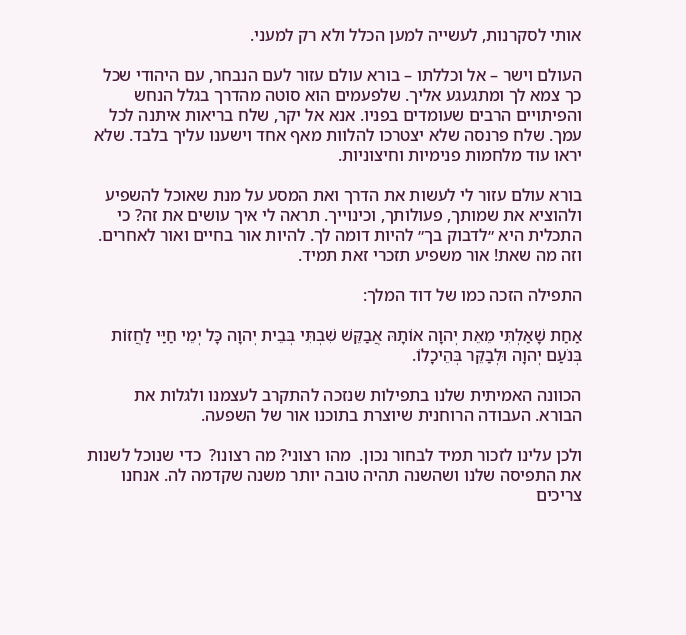אותי לסקרנות, לעשייה למען הכלל ולא רק למעני.

העולם וישר – אל וכללתו – בורא עולם עזור לעם הנבחר, עם היהודי שכל כך צמא לך ומתגעגע אליך. שלפעמים הוא סוטה מהדרך בגלל הנחש והפיתויים הרבים שעומדים בפניו. אנא אל יקר, שלח בריאות איתנה לכל עמך. שלח פרנסה שלא יצטרכו להלוות מאף אחד וישענו עליך בלבד. שלא יראו עוד מלחמות פנימיות וחיצוניות.

בורא עולם עזור לי לעשות את הדרך ואת המסע על מנת שאוכל להשפיע ולהוציא את שמותך, פעולותך, וכינוייך. תראה לי איך עושים את זה? כי התכלית היא ״לדבוק בך״ להיות דומה לך. להיות אור בחיים ואור לאחרים. וזה מה שאת! אור משפיע תזכרי זאת תמיד.

התפילה הזכה כמו של דוד המלך:

אַחַת שָׁאַלְתִּי מֵאֵת יְהוָה אוֹתָהּ אֲבַקֵּשׁ שִׁבְתִּי בְּבֵית יְהוָה כָּל יְמֵי חַיַּי לַחֲזוֹת בְּנֹעַם יְהוָה וּלְבַקֵּר בְּהֵיכָלוֹ.

הכוונה האמיתית שלנו בתפילות שנזכה להתקרב לעצמנו ולגלות את הבורא. העבודה הרוחנית שיוצרת בתוכנו אור של השפעה.

ולכן עלינו לזכור תמיד לבחור נכון.  מהו רצוני? מה רצונו?  כדי שנוכל לשנות את התפיסה שלנו ושהשנה תהיה טובה יותר משנה שקדמה לה. אנחנו צריכים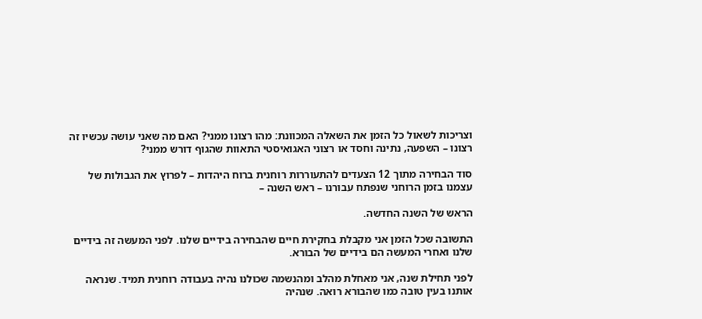וצריכות לשאול כל הזמן את השאלה המכוונת: מהו רצונו ממני? האם מה שאני עושה עכשיו זה רצונו – השפעה, נתינה וחסד או רצוני האגואיסטי התאוות שהגוף דורש ממני?

סוד הבחירה מתוך 12 הצעדים להתעוררות רוחנית ברוח היהדות – לפרוץ את הגבולות של עצמנו בזמן הרוחני שנפתח עבורנו – ראש השנה –

הראש של השנה החדשה.

התשובה שכל הזמן אני מקבלת בחקירת חיים שהבחירה בידיים שלנו. לפני המעשה זה בידיים שלנו ואחרי המעשה הם בידיים של הבורא.

לפני תחילת שנה, אני מאחלת מהלב ומהנשמה שכולנו נהיה בעבודה רוחנית תמיד. שנראה אותנו בעין טובה כמו שהבורא רואה. שנהיה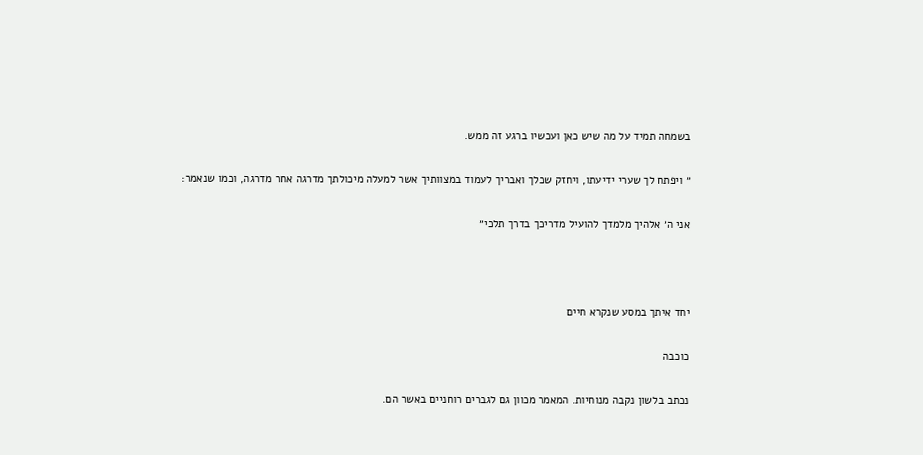בשמחה תמיד על מה שיש כאן ועכשיו ברגע זה ממש.

״ ויפתח לך שערי ידיעתו, ויחזק שכלך ואבריך לעמוד במצוותיך אשר למעלה מיכולתך מדרגה אחר מדרגה, וכמו שנאמר:

אני ה׳ אלהיך מלמדך להועיל מדריכך בדרך תלכי״



יחד איתך במסע שנקרא חיים

כוכבה

נכתב בלשון נקבה מנוחיות. המאמר מכוון גם לגברים רוחניים באשר הם.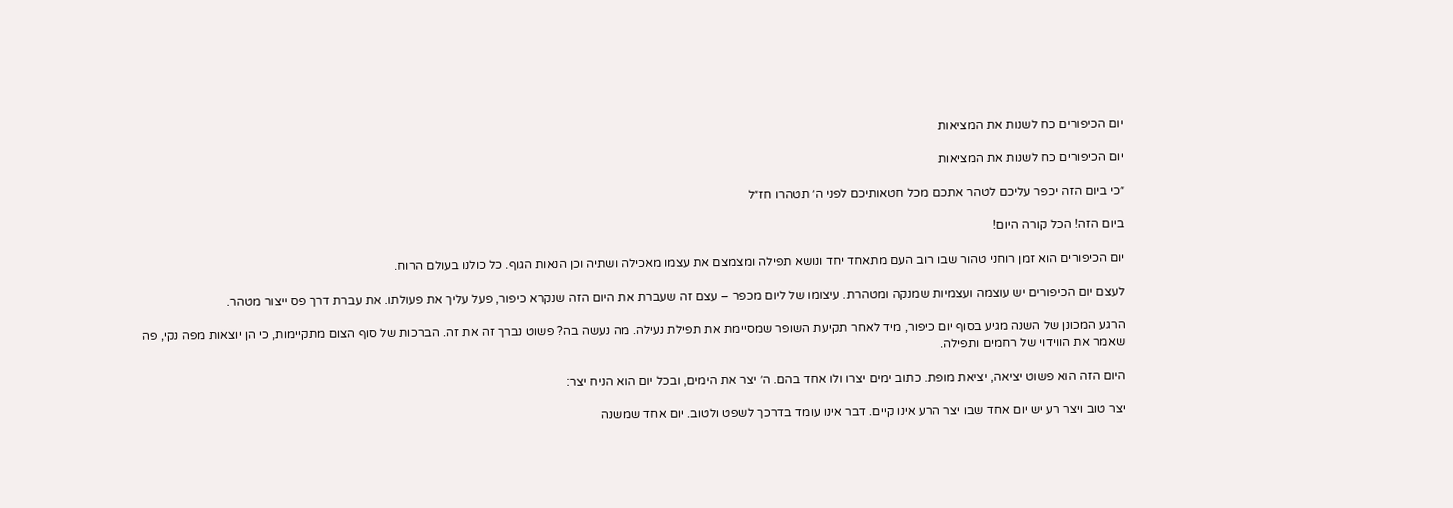יום הכיפורים כח לשנות את המציאות

יום הכיפורים כח לשנות את המציאות

״כי ביום הזה יכפר עליכם לטהר אתכם מכל חטאותיכם לפני ה׳ תטהרו חז״ל

ביום הזה! הכל קורה היום!

יום הכיפורים הוא זמן רוחני טהור שבו רוב העם מתאחד יחד ונושא תפילה ומצמצם את עצמו מאכילה ושתיה וכן הנאות הגוף. כל כולנו בעולם הרוח.

לעצם יום הכיפורים יש עוצמה ועצמיות שמנקה ומטהרת. עיצומו של ליום מכפר – עצם זה שעברת את היום הזה שנקרא כיפור, פעל עליך את פעולתו. את עברת דרך פס ייצור מטהר.

הרגע המכונן של השנה מגיע בסוף יום כיפור, מיד לאחר תקיעת השופר שמסיימת את תפילת נעילה. מה נעשה בה? פשוט נברך זה את זה. הברכות של סוף הצום מתקיימות, כי הן יוצאות מפה נקי, פה שאמר את הווידוי של רחמים ותפילה.

היום הזה הוא פשוט יציאה, יציאת מופת. כתוב ימים יצרו ולו אחד בהם. ה׳ יצר את הימים, ובכל יום הוא הניח יצר:

יצר טוב ויצר רע יש יום אחד שבו יצר הרע אינו קיים. דבר אינו עומד בדרכך לשפט ולטוב. יום אחד שמשנה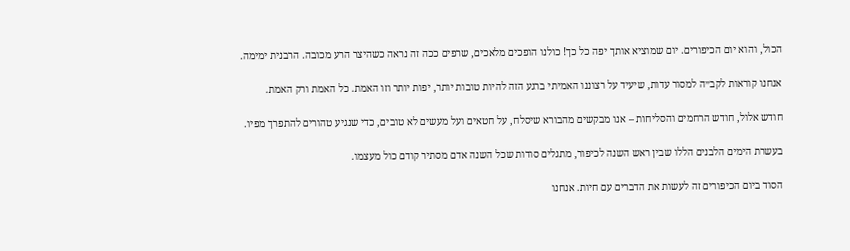הכול, והוא יום הכיפורים. יום שמוציא אותך יפה כל כך! כולנו הופכים מלאכים, שרפים ככה זה נראה כשהיצר הרע מכובה. הרבנית ימימה.

אנחנו קוראות לקב״ה למסור עדות, שיעיד על רצוננו האמיתי ברגע הזה להיות טובות יותר, יפות יותר וזו האמת. כל האמת ורק האמת.

חודש אלול, חודש הרחמים והסליחות – אנו מבקשים מהבורא שיסלח, על חטאים ועל מעשים לא טובים, כדי שנגיע טהורים להתפרך מפיו.

בעשרת הימים הלבנים הללו שבין ראש השנה לכיפור, מתגלים סודות שכל השנה אדם מסתיר קודם כול מעצמו.

הסוד ביום הכיפורים זה לעשות את הדברים עם חיות. אנחנו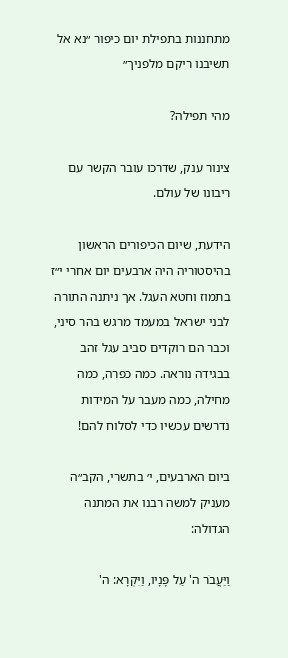מתחננות בתפילת יום כיפור ״נא אל תשיבנו ריקם מלפניך״

מהי תפילה?

צינור ענק, שדרכו עובר הקשר עם ריבונו של עולם.

הידעת, שיום הכיפורים הראשון בהיסטוריה היה ארבעים יום אחרי י״ז בתמוז וחטא העגל. אך ניתנה התורה לבני ישראל במעמד מרגש בהר סיני, וכבר הם רוקדים סביב עגל זהב בבגידה נוראה. כמה כפרה, כמה מחילה, כמה מעבר על המידות נדרשים עכשיו כדי לסלוח להם!

ביום הארבעים, י׳ בתשרי, הקב״ה מעניק למשה רבנו את המתנה הגדולה:

וַיַּעֲבֹר ה' עַל פָּנָיו, וַיִּקְרָא: ה'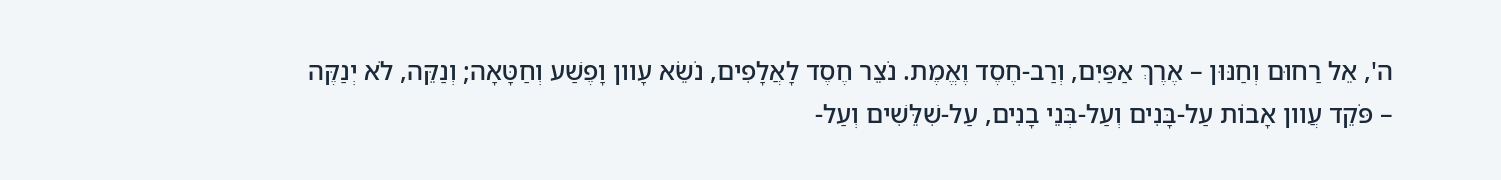ה', אֵל רַחוּם וְחַנּוּן – אֶרֶךְ אַפַּיִם, וְרַב-חֶסֶד וֶאֱמֶת. נֹצֵר חֶסֶד לָאֲלָפִים, נֹשֵׂא עָוון וָפֶשַׁע וְחַטָּאָה; וְנַקֵּה, לֹא יְנַקֶּה – פֹּקֵד עֲוון אָבוֹת עַל-בָּנִים וְעַל-בְּנֵי בָנִים, עַל-שִׁלֵּשִׁים וְעַל-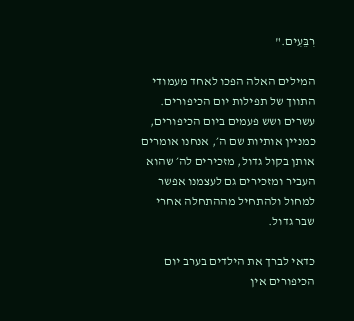רִבֵּעִים."

המילים האלה הפכו לאחד מעמודי התווך של תפילות יום הכיפורים. עשרים ושש פעמים ביום הכיפורים, כמניין אותיות שם ה׳, אנחנו אומרים אותן בקול גדול, מזכירים לה׳ שהוא העביר ומזכירים גם לעצמנו אפשר למחול ולהתחיל מההתחלה אחרי שבר גדול.

כדאי לברך את הילדים בערב יום הכיפורים אין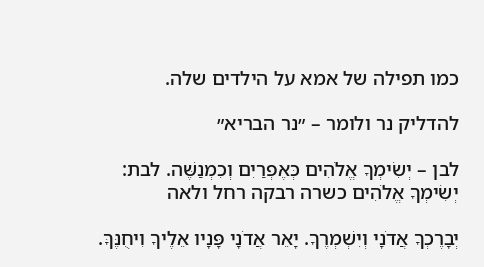כמו תפילה של אמא על הילדים שלה.

להדליק נר ולומר – ״נר הבריא״

לבן – יְשִׂימְךָ אֱלֹהִים כְּאֶפְרַיִם וְכִמְנַשֶּׁה. לבת: יְשִׂימְךָ אֱלֹהִים כשרה רבקה רחל ולאה

יְבָרֶכְךָ אֲדֹנָי וְיִשְׁמְרֶךָ. יָאֵר אֲדֹנָי פָּנָיו אֵלֶיךָ וִיחֻנֶּךָּ.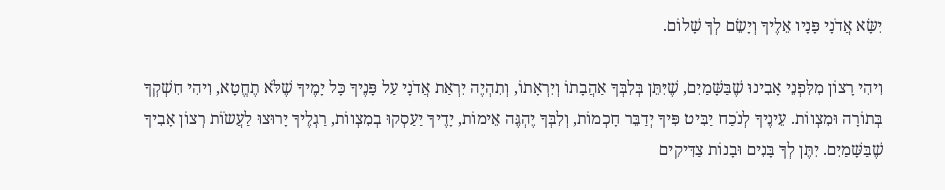יִשָּׂא אֲדֹנָי פָּנָיו אֵלֶיךָ וְיָשֵׂם לְךָ שָׁלוֹם.

וִיהִי רָצוֹן מִלִּפְנֵי אָבִינוּ שֶׁבַּשָּׁמַיִם, שֶׁיִּתֵּן בְּלִבְּךָ אַהֲבָתוֹ וְיִרְאָתוֹ, וְתִהְיֶה יִרְאַת אֲדֹנָי עַל פָּנֶיךָ כָּל יָמֶיךָ שֶׁלֹּא תֶחֱטָא, וִיהִי חִשְׁקְךָ בְּתוֹרָה וּמִצְווֹת. עֵינֶיךָ לְנֹכַח יַבִּיט פִּיךָ יְדַבֵּר חָכְמוֹת, וְלִבְּךָ יֶהְגֶּה אֵימוֹת, יָדֶיךָ יַעַסְקוּ בְמִצְווֹת, רַגְלֶיךָ יָרוּצוּ לַעֲשֹוֹת רְצוֹן אָבִיךָ שֶׁבַּשָּׁמַיִם. יִתֶּן לְךָ בָּנִים וּבָנוֹת צַדִּיקִים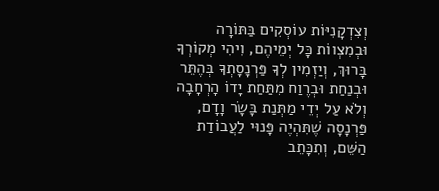וְצִדְקָנִיּוֹת עוֹסְקִים בַּתּוֹרָה וּבְמִצְווֹת כָּל יְמֵיהֶם, וִיהִי מְקוֹרְךָ בָּרוּךְ, וְיַזְמִין לְךָ פַּרְנָסָתְךָ בְּהֶתֵּר וּבְנַחַת וּבְרֶוַח מִתַּחַת יָדוֹ הָרְחָבָה וְלֹא עַל יְדֵי מַתְּנַת בָּשָׂר וָדָם, פַּרְנָסָה שֶׁתִּהְיֶה פָּנוּי לַעֲבוֹדַת הַשֵּׁם, וְתִכָּתֵב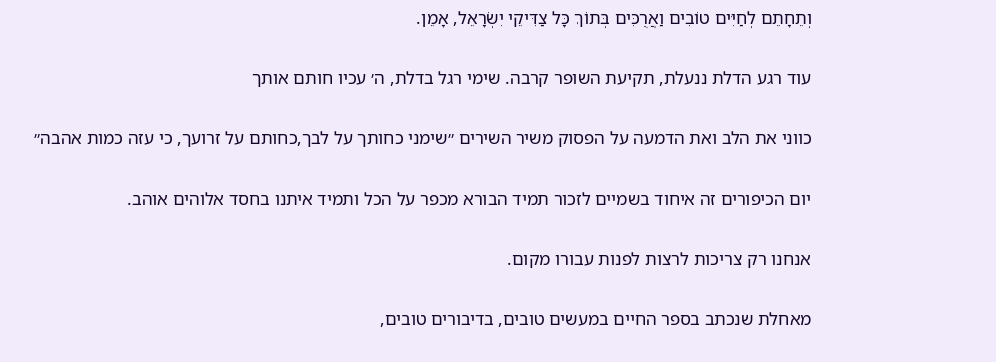וְתֵחָתֵם לְחַיִּים טוֹבִים וַאֲרֻכִּים בְּתוֹךְ כָּל צַדִּיקֵי יִשְׂרָאֵל, אָמֵן.

עוד רגע הדלת ננעלת, תקיעת השופר קרבה. שימי רגל בדלת, ה׳ עכיו חותם אותך

כווני את הלב ואת הדמעה על הפסוק משיר השירים ״שימני כחותך על לבך,כחותם על זרועך, כי עזה כמות אהבה״

יום הכיפורים זה איחוד בשמיים לזכור תמיד הבורא מכפר על הכל ותמיד איתנו בחסד אלוהים אוהב.

אנחנו רק צריכות לרצות לפנות עבורו מקום.

מאחלת שנכתב בספר החיים במעשים טובים, בדיבורים טובים,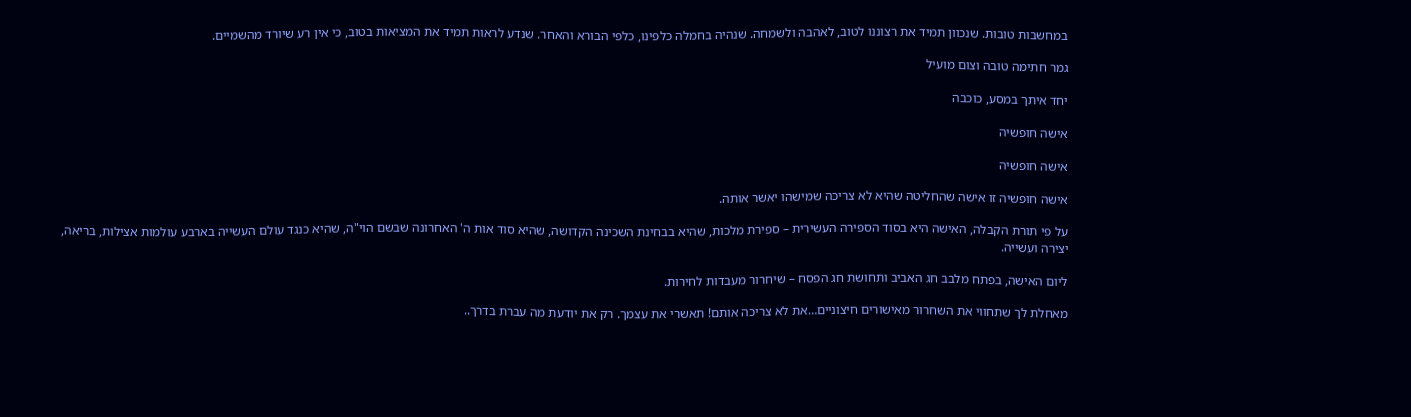במחשבות טובות. שנכוון תמיד את רצוננו לטוב, לאהבה ולשמחה. שנהיה בחמלה כלפינו, כלפי הבורא והאחר. שנדע לראות תמיד את המציאות בטוב, כי אין רע שיורד מהשמיים.

גמר חתימה טובה וצום מועיל

יחד איתך במסע, כוכבה

אישה חופשיה

אישה חופשיה

אישה חופשיה זו אישה שהחליטה שהיא לא צריכה שמישהו יאשר אותה.

על פי תורת הקבלה, האישה היא בסוד הספירה העשירית – ספירת מלכות, שהיא בבחינת השכינה הקדושה, שהיא סוד אות ה' האחרונה שבשם הוי"ה, שהיא כנגד עולם העשייה בארבע עולמות אצילות, בריאה, יצירה ועשייה.

ליום האישה, בפתח מלבב חג האביב ותחושת חג הפסח – שיחרור מעבדות לחירות.

מאחלת לך שתחווי את השחרור מאישורים חיצוניים…את לא צריכה אותם! תאשרי את עצמך. רק את יודעת מה עברת בדרך..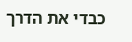כבדי את הדרך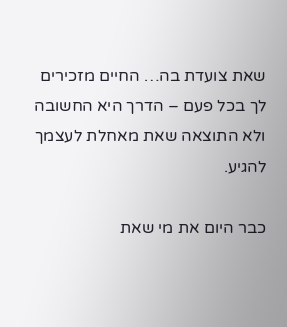שאת צועדת בה… החיים מזכירים לך בכל פעם – הדרך היא החשובה ולא התוצאה שאת מאחלת לעצמך להגיע.

כבר היום את מי שאת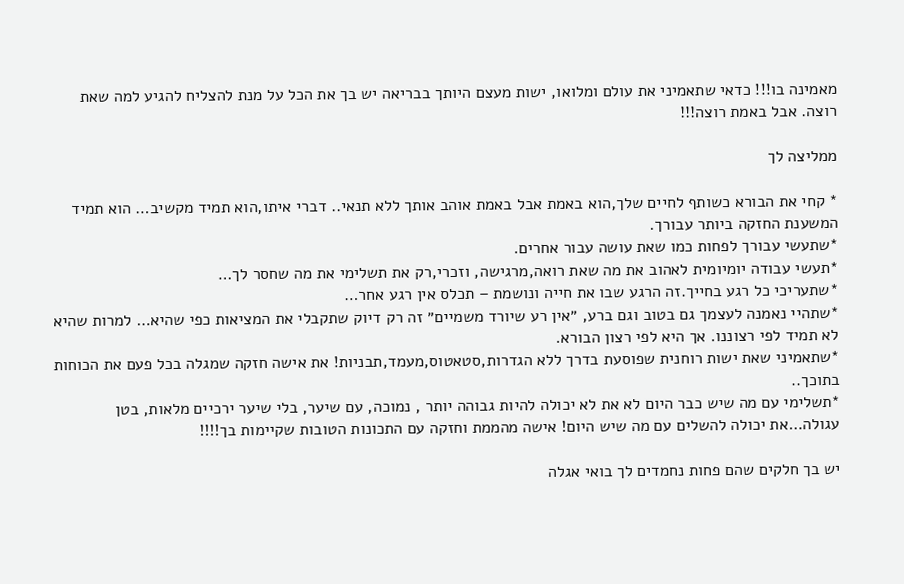מאמינה בו!!! כדאי שתאמיני את עולם ומלואו, ישות מעצם היותך בבריאה יש בך את הכל על מנת להצליח להגיע למה שאת רוצה. אבל באמת רוצה!!!

ממליצה לך

* קחי את הבורא כשותף לחיים שלך,הוא באמת אבל באמת אוהב אותך ללא תנאי.. דברי איתו,הוא תמיד מקשיב… הוא תמיד המשענת החזקה ביותר עבורך.
*שתעשי עבורך לפחות כמו שאת עושה עבור אחרים.
*תעשי עבודה יומיומית לאהוב את מה שאת רואה,מרגישה, וזכרי,רק את תשלימי את מה שחסר לך…
*שתעריכי כל רגע בחייך.זה הרגע שבו את חייה ונושמת – תכלס אין רגע אחר…
*שתהיי נאמנה לעצמך גם בטוב וגם ברע, ״אין רע שיורד משמיים״ זה רק דיוק שתקבלי את המציאות כפי שהיא… למרות שהיא לא תמיד לפי רצוננו. אך היא לפי רצון הבורא.
*שתאמיני שאת ישות רוחנית שפוסעת בדרך ללא הגדרות,סטאטוס,מעמד,תבניות! את אישה חזקה שמגלה בכל פעם את הכוחות בתוכך..
*תשלימי עם מה שיש כבר היום לא את לא יכולה להיות גבוהה יותר , נמוכה, עם שיער, בלי שיער ירכיים מלאות, בטן עגולה…את יכולה להשלים עם מה שיש היום! אישה מהממת וחזקה עם התכונות הטובות שקיימות בך!!!!

יש בך חלקים שהם פחות נחמדים לך בואי אגלה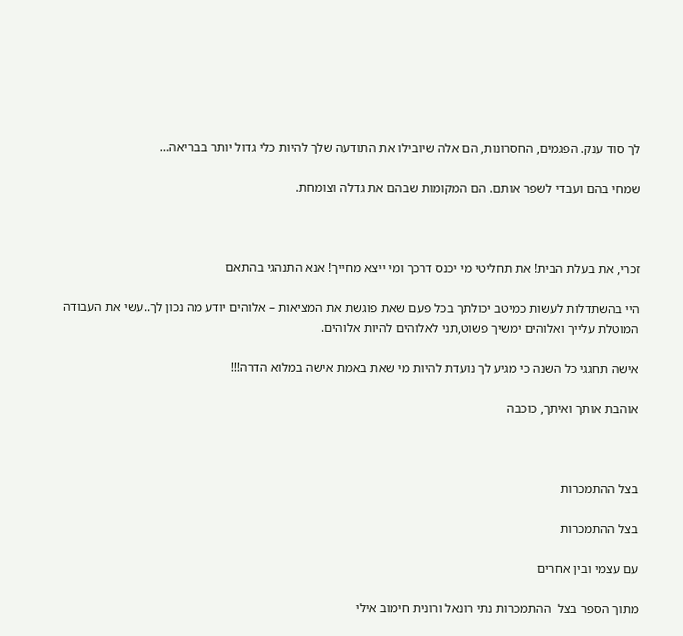לך סוד ענק. הפגמים, החסרונות, הם אלה שיובילו את התודעה שלך להיות כלי גדול יותר בבריאה…

שמחי בהם ועבדי לשפר אותם. הם המקומות שבהם את גדלה וצומחת.



זכרי, את בעלת הבית! את תחליטי מי יכנס דרכך ומי ייצא מחייך! אנא התנהגי בהתאם

היי בהשתדלות לעשות כמיטב יכולתך בכל פעם שאת פוגשת את המציאות – אלוהים יודע מה נכון לך..עשי את העבודה המוטלת עלייך ואלוהים ימשיך פשוט,תני לאלוהים להיות אלוהים.

אישה תחגגי כל השנה כי מגיע לך נועדת להיות מי שאת באמת אישה במלוא הדרה!!!

אוהבת אותך ואיתך, כוכבה



בצל ההתמכרות

בצל ההתמכרות

עם עצמי ובין אחרים

מתוך הספר בצל  ההתמכרות נתי רונאל ורונית חימוב אילי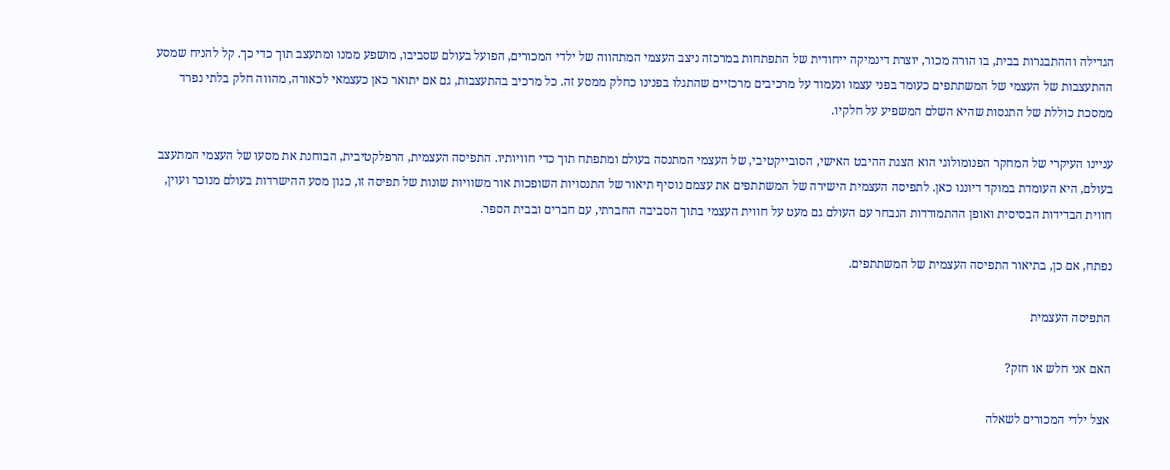הגדילה וההתבגרות בבית, בו הורה מכור, יוצרת דינמיקה ייחודית של התפתחות במרכזה ניצב העצמי המתהווה של ילדי המכורים, הפועל בעולם שסביבו, מושפע ממנו ומתעצב תוך כדי כך. קל להניח שמסע ההתעצבות של העצמי של המשתתפים כעומד בפני עצמו ונעמוד על מרכיבים מרכזיים שהתגלו בפנינו כחלק ממסע זה. כל מרכיב בהתעצבות, גם אם יתואר כאן כעצמאי לכאורה, מהווה חלק בלתי נפרד ממסכת כוללת של התנסות שהיא השלם המשפיע על חלקיו.

עניינו העיקרי של המחקר הפנומולוגי הוא הצגת ההיבט האישי, הסובייקטיבי, של העצמי המתנסה בעולם ומתפתח תוך כדי חוויותיו. התפיסה העצמית, הרפלקטיבית, הבוחנת את מסעו של העצמי המתעצב בעולם, היא העומדת במוקד דיוננו כאן. לתפיסה העצמית הישירה של המשתתפים את עצמם נוסיף תיאור של התנסויות השופכות אור משוויות שונות של תפיסה זו, כגון מסע ההישרדות בעולם מנוכר ועוין, חווית הבדידות הבסיסית ואופן ההתמודדות הנבחר עם העולם גם מעט על חווית העצמי בתוך הסביבה החברתי, עם חברים ובבית הספר.

נפתח, אם כן, בתיאור התפיסה העצמית של המשתתפים.

התפיסה העצמית

האם אני חלש או חזק?

אצל ילדי המכורים לשאלה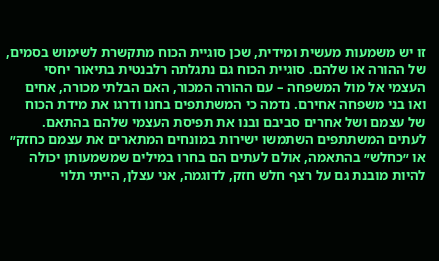זו יש משמעות מעשית ומידית, שכן סוגיית הכוח מתקשרת לשימוש בסמים, של ההורה או שלהם. סוגיית הכוח גם נתגלתה רלבנטית בתיאור יחסי העצמי אל מול המשפחה – עם ההורה המכור, האם הבלתי מכורה, אחים ואו בני משפחה אחירם. נדמה כי המשתתפים בחנו ודרגו את מידת הכוח של עצמם ושל אחרים סביבם ובנו את תפיסת העצמי שלהם בהתאם. לעתים המשתתפים השתמשו ישירות במונחים המתארים את עצמם כחזק״ או ״כחלש״ בהתאמה, אולם לעתים הם בחרו במילים שמשמעותן יכולה להיות מובנת גם על רצף חלש חזק, לדוגמה, אני עצלן, הייתי תלוי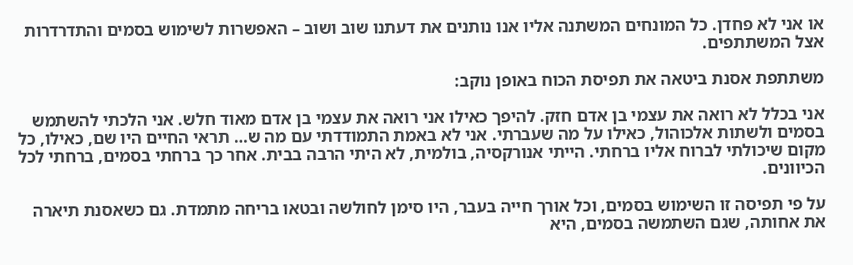או אני לא פחדן. כל המונחים המשתנה אליו אנו נותנים את דעתנו שוב ושוב – האפשרות לשימוש בסמים והתדרדרות אצל המשתתפים.

משתתפת אסנת ביטאה את תפיסת הכוח באופן נוקב:

אני בכלל לא רואה את עצמי בן אדם חזק. להיפך כאילו אני רואה את עצמי בן אדם מאוד חלש. אני הלכתי להשתמש בסמים ולשתות אלכוהול, כאילו על מה שעברתי. אני לא באמת התמודדתי עם מה ש… תראי החיים היו שם, כאילו, כל מקום שיכולתי לברוח אליו ברחתי. הייתי אנורקסיה, בולמית, לא היתי הרבה בבית. אחר כך ברחתי בסמים, ברחתי לכל הכיוונים.

על פי תפיסה זו השימוש בסמים, וכל אורך חייה בעבר, היו סימן לחולשה ובטאו בריחה מתמדת. גם כשאסנת תיארה את אחותה, שגם השתמשה בסמים, היא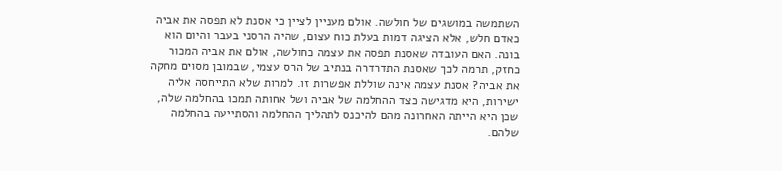השתמשה במושגים של חולשה. אולם מעניין לציין כי אסנת לא תפסה את אביה כאדם חלש, אלא הציגה דמות בעלת כוח עצום, שהיה הרסני בעבר והיום הוא בונה. האם העובדה שאסנת תפסה את עצמה כחולשה, אולם את אביה המכור כחזק, תרמה לכך שאסנת התדרדרה בנתיב של הרס עצמי, שבמובן מסוים מחקה את אביה? אסנת עצמה אינה שוללת אפשרות זו. למרות שלא התייחסה אליה ישירות, היא מדגישה כצד ההחלמה של אביה ושל אחותה תמכו בהחלמה שלה, שכן היא הייתה האחרונה מהם להיכנס לתהליך ההחלמה והסתייעה בהחלמה שלהם.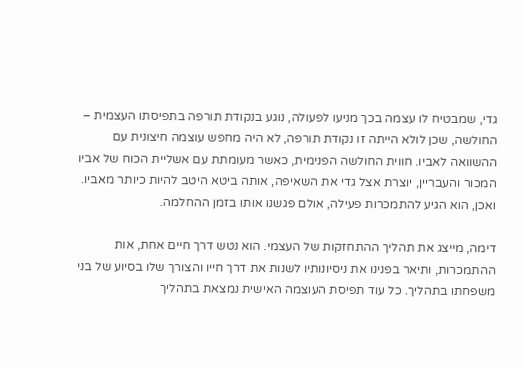גדי, שמבטיח לו עצמה בכך מניעו לפעולה, נוגע בנקודת תורפה בתפיסתו העצמית – החולשה, שכן לולא הייתה זו נקודת תורפה, לא היה מחפש עוצמה חיצונית עם ההשוואה לאביו. חווית החולשה הפנימית, כאשר מעומתת עם אשליית הכוח של אביו המכור והעבריין, יוצרת אצל גדי את השאיפה, אותה ביטא היטב להיות כיותר מאביו. ואכן, הוא הגיע להתמכרות פעילה, אולם פגשנו אותו בזמן ההחלמה.

דימה, מייצג את תהליך ההתחזקות של העצמי. הוא נטש דרך חיים אחת, אות ההתמכרות, ותיאר בפנינו את ניסיונותיו לשנות את דרך חייו והצורך שלו בסיוע של בני משפחתו בתהליך. כל עוד תפיסת העוצמה האישית נמצאת בתהליך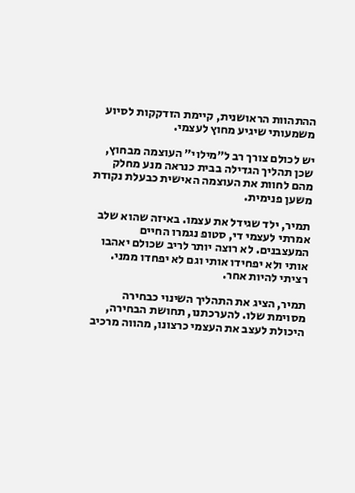ההתהוות הראושנית, קיימת הזדקקות לסיוע משמעותי שיגיע מחוץ לעצמי.

יש לכולם צורך רב ל״מילוי״ העוצמה מבחוץ, שכן תהליך הגדילה בבית כנראה מנע מחלק מהם לחוות את העוצמה האישית כבעלת נקודת משען פנימית.

תמיר, ילד שגידל את עצמו. באיזה שהוא שלב אמרתי לעצמי די, סטופ נגמרו החיים המעצבנים. לא רוצה יותר לריב שכולם יאהבו אותי ולא יפחידו אותי וגם לא יפחדו ממני. רציתי להיות אחר.

תמיר, הציג את התהליך השינוי כבחירה מסוימת שלו. להערכתנו, תחושת הבחירה, היכולת לעצב את העצמי כרצונו, מהווה מרכיב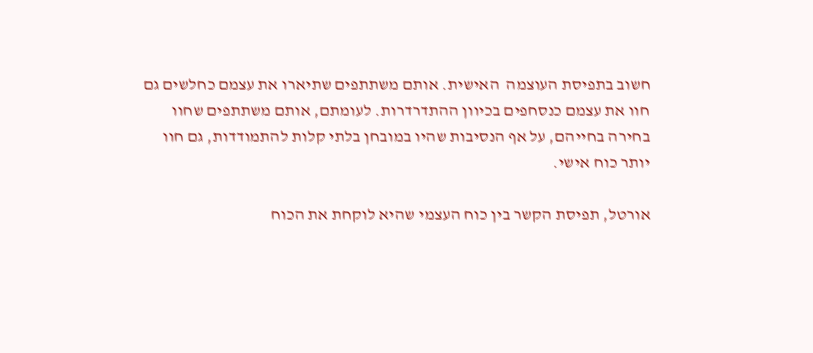חשוב בתפיסת העוצמה  האישית. אותם משתתפים שתיארו את עצמם כחלשים גם חוו את עצמם כנסחפים בכיוון ההתדרדרות. לעומתם, אותם משתתפים שחוו בחירה בחייהם, על אף הנסיבות שהיו במובחן בלתי קלות להתמודדות, גם חוו יותר כוח אישי.

אורטל, תפיסת הקשר בין כוח העצמי שהיא לוקחת את הכוח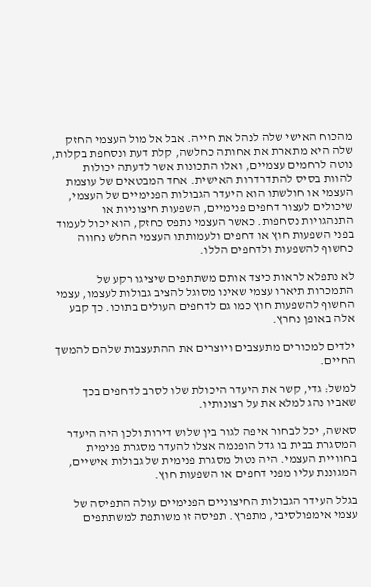מהכוח האישי שלה לנהל את חייה. אבל אל מול העצמי החזק שלה היא מתארת את אחותה כחלשה, קלת דעת ונסחפת בקלות, נוטה לרחמים עצמיים, ואלו התכונות אשר לדעתה יכולות להוות בסיס להתדרדרות האישית. אחד המבטאים של עוצמת העצמי או חולשתו הוא היעדר הגבולות הפנימיים של העצמי, שיכולים לעצור דחפים פנימיים, השפעות חיצוניות או התנהגויות נסחפות. כאשר העצמי נתפס כחזק, הוא יכול לעמוד בפני השפעות חוץ או דחפים ולעמותתו העצמי החלש נחווה כחשוף להשפעות ולדחפים הללו.

לא נתפלא לראות כיצד אותם משתתפים שיציגו רקע של התמכרות תיארו עצמי שאינו מסוגל להציב גבולות לעצמו, עצמי החשוף להשפעות חוץ כמו גם לדחפים העולים בתוכו. כך קבע אלה באופן נחרץ.

ילדים למכורים מתעצבים ויוצרים את ההתעצבות שלהם להמשך החיים.

למשל: גדי, קשר את היעדר היכולת שלו לסרב לדחפים בכך שאביו נהג למלא את על רצונותיו.

סאשה, יכל לבחור איפה לגור בין שלוש דירות ולכן היה היעדר המסגרת בבית בו גדל הופנמה אצלו להעדר מסגרת פנימית בחוויית העצמי. היה נטול מסגרת פנימית של גבולות אישיים, המגוננת עליו מפני דחפים או השפעות חוץ.

בגלל העידר הגבולות החיצוניים הפנימיים עולה התפיסה של עצמי אימפולסיבי, מתפרץ. תפיסה זו משותפת למשתתפים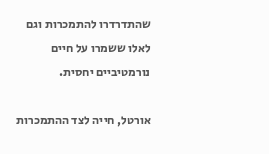שהתדרדרו להתמכרות וגם לאלו ששמרו על חיים נורמטיביים יחסית.

אורטל, חייה לצד ההתמכרות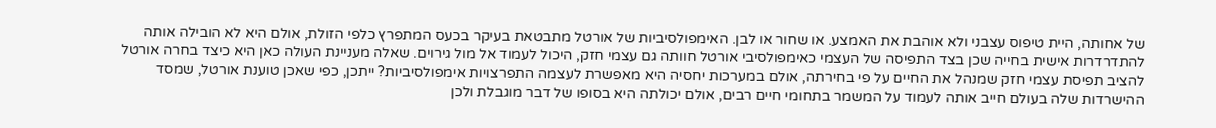של אחותה, היית טיפוס עצבני ולא אוהבת את האמצע. או שחור או לבן. האימפולסיביות של אורטל מתבטאת בעיקר בכעס המתפרץ כלפי הזולת, אולם היא לא הובילה אותה להתדרדרות אישית בחייה שכן בצד התפיסה של העצמי כאימפולסיבי אורטל חוותה גם עצמי חזק, היכול לעמוד אל מול גירוים. שאלה מעניינת העולה כאן היא כיצד בחרה אורטל להציב תפיסת עצמי חזק שמנהל את החיים על פי בחירתה, אולם במערכות יחסיה היא מאפשרת לעצמה התפרצויות אימפולסיביות? ייתכן, כפי שאכן טוענת אורטל, שמסד ההישרדות שלה בעולם חייב אותה לעמוד על המשמר בתחומי חיים רבים, אולם יכולתה היא בסופו של דבר מוגבלת ולכן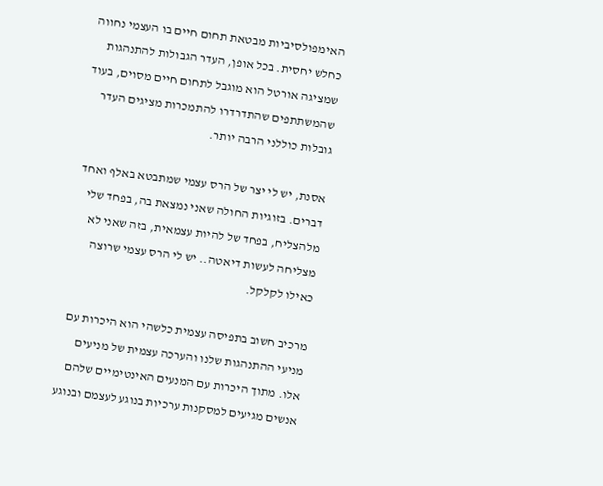האימפולסיביות מבטאת תחום חיים בו העצמי נחווה כחלש יחסית. בכל אופן, העדר הגבולות להתנהגות שמציגה אורטל הוא מוגבל לתחום חיים מסוים, בעוד שהמשתתפים שהתדרדרו להתמכרות מציגים העדר גובלות כוללני הרבה יותר.

אסנת, יש לי יצר של הרס עצמי שמתבטא באלף ואחד דברים. בזוגיות החולה שאני נמצאת בה, בפחד שלי מלהצליח, בפחד של להיות עצמאית, בזה שאני לא מצליחה לעשות דיאטה.. יש לי הרס עצמי שרוצה כאילו לקלקל.

מרכיב חשוב בתפיסה עצמית כלשהי הוא היכרות עם מניעי ההתנהגות שלנו והערכה עצמית של מניעים אלו. מתוך היכרות עם המנעים האינטימיים שלהם אנשים מגיעים למסקנות ערכיות בנוגע לעצמם ובנוגע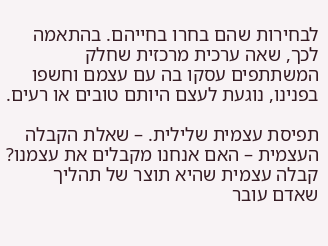לבחירות שהם בחרו בחייהם. בהתאמה לכך, שאה ערכית מרכזית שחלק המשתתפים עסקו בה עם עצמם וחשפו בפנינו, נוגעת לעצם היותם טובים או רעים.

תפיסת עצמית שלילית. – שאלת הקבלה העצמית – האם אנחנו מקבלים את עצמנו? קבלה עצמית שהיא תוצר של תהליך  שאדם עובר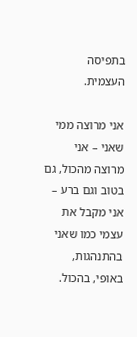בתפיסה העצמית.

אני מרוצה ממי שאני – אני מרוצה מהכול, גם בטוב וגם ברע – אני מקבל את עצמי כמו שאני בהתנהגות, באופי, בהכול.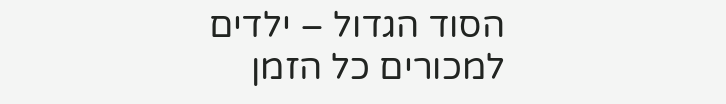הסוד הגדול – ילדים למכורים כל הזמן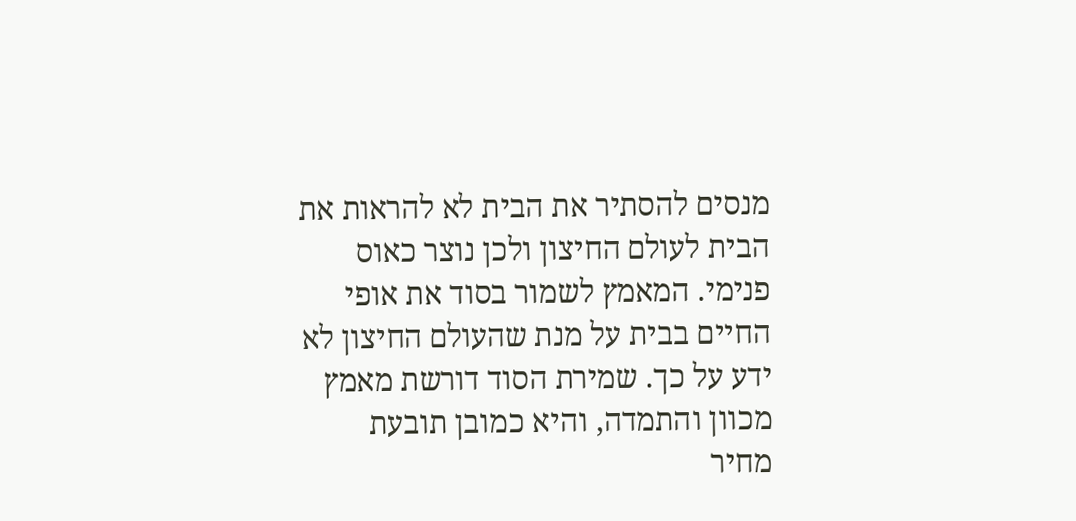מנסים להסתיר את הבית לא להראות את הבית לעולם החיצון ולכן נוצר כאוס פנימי. המאמץ לשמור בסוד את אופי החיים בבית על מנת שהעולם החיצון לא ידע על כך. שמירת הסוד דורשת מאמץ מכוון והתמדה, והיא כמובן תובעת מחיר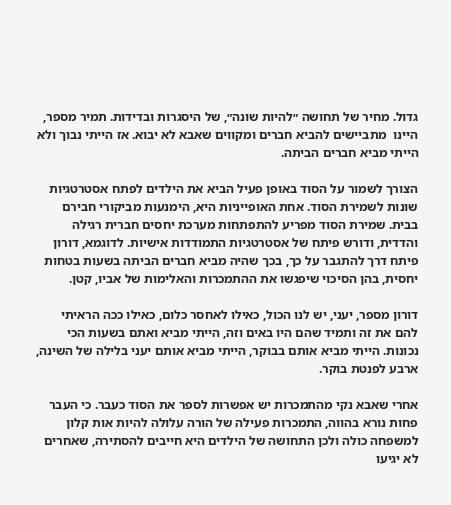גדול. מחיר של תחושה ״להיות שונה״, של היסגרות ובדידות. תמיר מספר, היינו  מתביישים להביא חברים ומקווים שאבא לא יבוא. אז הייתי נבוך ולא הייתי מביא חברים הביתה.

הצורך לשמור על הסוד באופן פעיל הביא את הילדים לפתח אסטרטגיות שונות לשמירת הסוד. אחת האופייניות היא, הימנעות מביקורי חבירם בבית. שמירת הסוד מפריע להתפתחות מערכת יחסים חברית רגילה והדדית, ודורש פיתח של אסטרטגיות התמודדות אישיות. לדוגמא, דורון פיתח דרך להתגבר על כך, בכך שהיה מביא חברים הביתה בשעות בטחות יחסית, בהן הסיכוי שיפגשו את ההתמכרות והאלימות של אביו, קטן.

דורון מספר, יעני, יש לנו הכול, כאילו לאחסר כלום, כאילו ככה הראיתי להם את זה ותמיד שהם היו באים וזה, הייתי מביא ואתם בשעות הכי נכונות. הייתי מביא אותם בבוקר, הייתי מביא אותם יעני בלילה של השינה, ארבע לפנטת בוקר.

אחרי שאבא נקי מהתמכרות יש אפשרות לספר את הסוד כעבר. כי העבר פחות נורא בהווה, התמכרות פעילה של הורה עלולה להיות אות קלון למשפחה כולה ולכן התחושה של הילדים היא חייבים להסתירה, שאחרים לא יגיעו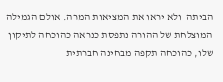הביתה  ולא יראו את המציאות המרה. אולם הגמילה המוצלחת של ההורה נתפסת כנראה כהוכחה לתיקון שלו, כהוכחה תקפה מבחינה חברתית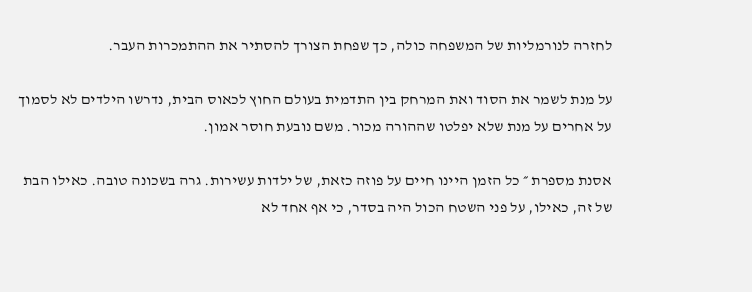לחזרה לנורמליות של המשפחה כולה, כך שפחת הצורך להסתיר את ההתמכרות העבר.

על מנת לשמר את הסוד ואת המרחק בין התדמית בעולם החוץ לכאוס הבית, נדרשו הילדים לא לסמוך על אחרים על מנת שלא יפלטו שההורה מכור. משם נובעת חוסר אמון.

אסנת מספרת ״ כל הזמן היינו חיים על פוזה כזאת, של ילדות עשירות. גרה בשכונה טובה. כאילו הבת של זה, כאילו, על פני השטח הכול היה בסדר, כי אף אחד לא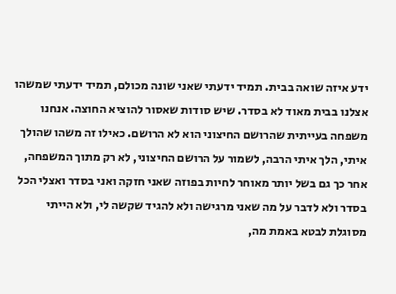ידע איזה שואה בבית. תמיד ידעתי שאני שונה מכולם, תמיד ידעתי שמשהו אצלנו בבית מאוד לא בסדר. שיש סודות שאסור להוציא החוצה. אנחנו משפחה בעייתית שהרושם החיצוני הוא לא הרושם. כאילו זה משהו שהולך איתי, הלך איתי הרבה, לשמור על הרושם החיצוני, לא רק מתוך המשפחה, אחר כך גם בשל יותר מאוחר לחיות בפוזה שאני חזקה ואני בסדר ואצלי הכל בסדר ולא לדבר על מה שאני מרגישה ולא להגיד שקשה לי, ולא הייתי מסוגלת לבטא באמת מה,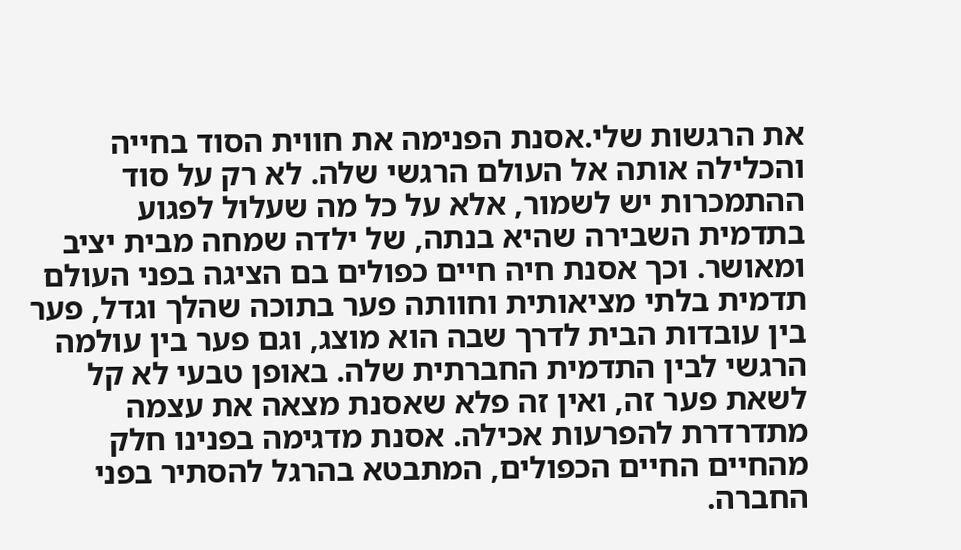את הרגשות שלי.אסנת הפנימה את חווית הסוד בחייה והכלילה אותה אל העולם הרגשי שלה. לא רק על סוד ההתמכרות יש לשמור, אלא על כל מה שעלול לפגוע בתדמית השבירה שהיא בנתה, של ילדה שמחה מבית יציב ומאושר. וכך אסנת חיה חיים כפולים בם הציגה בפני העולם תדמית בלתי מציאותית וחוותה פער בתוכה שהלך וגדל, פער בין עובדות הבית לדרך שבה הוא מוצג, וגם פער בין עולמה הרגשי לבין התדמית החברתית שלה. באופן טבעי לא קל לשאת פער זה, ואין זה פלא שאסנת מצאה את עצמה מתדרדרת להפרעות אכילה. אסנת מדגימה בפנינו חלק מהחיים החיים הכפולים, המתבטא בהרגל להסתיר בפני החברה.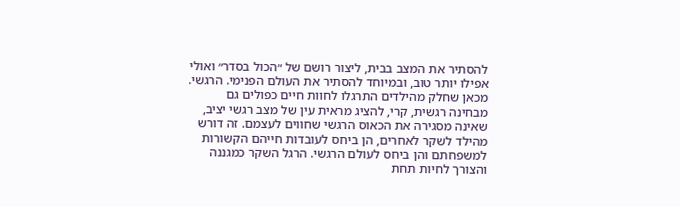להסתיר את המצב בבית, ליצור רושם של ״הכול בסדר״ ואולי אפילו יותר טוב, ובמיוחד להסתיר את העולם הפנימי. הרגשי. מכאן שחלק מהילדים התרגלו לחוות חיים כפולים גם מבחינה רגשית, קרי, להציג מראית עין של מצב רגשי יציב, שאינה מסגירה את הכאוס הרגשי שחווים לעצמם. זה דורש מהילד לשקר לאחרים, הן ביחס לעובדות חייהם הקשורות למשפחתם והן ביחס לעולם הרגשי. הרגל השקר כמגננה והצורך לחיות תחת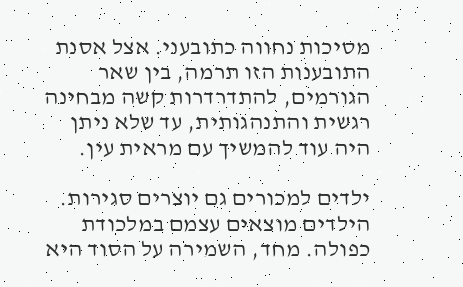מסיכות נחווה כתובעני. אצל אסנת התובענות הזו תרמה, בין שאר הגורמים, להתדרדרות קשה מבחינה רגשית והתנהגותית, עד שלא ניתן היה עוד להמשיך עם מראית עין.

ילדים למכורים גם יוצרים סגירות. הילדים מוצאים עצמם במלכודת כפולה. מחד, השמירה על הסוד היא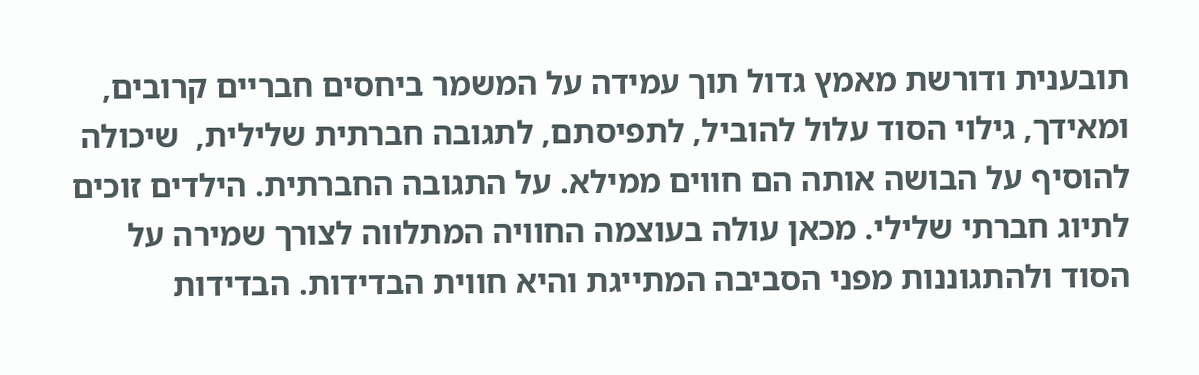תובענית ודורשת מאמץ גדול תוך עמידה על המשמר ביחסים חבריים קרובים, ומאידך, גילוי הסוד עלול להוביל, לתפיסתם, לתגובה חברתית שלילית,  שיכולה להוסיף על הבושה אותה הם חווים ממילא. על התגובה החברתית. הילדים זוכים לתיוג חברתי שלילי. מכאן עולה בעוצמה החוויה המתלווה לצורך שמירה על הסוד ולהתגוננות מפני הסביבה המתייגת והיא חווית הבדידות. הבדידות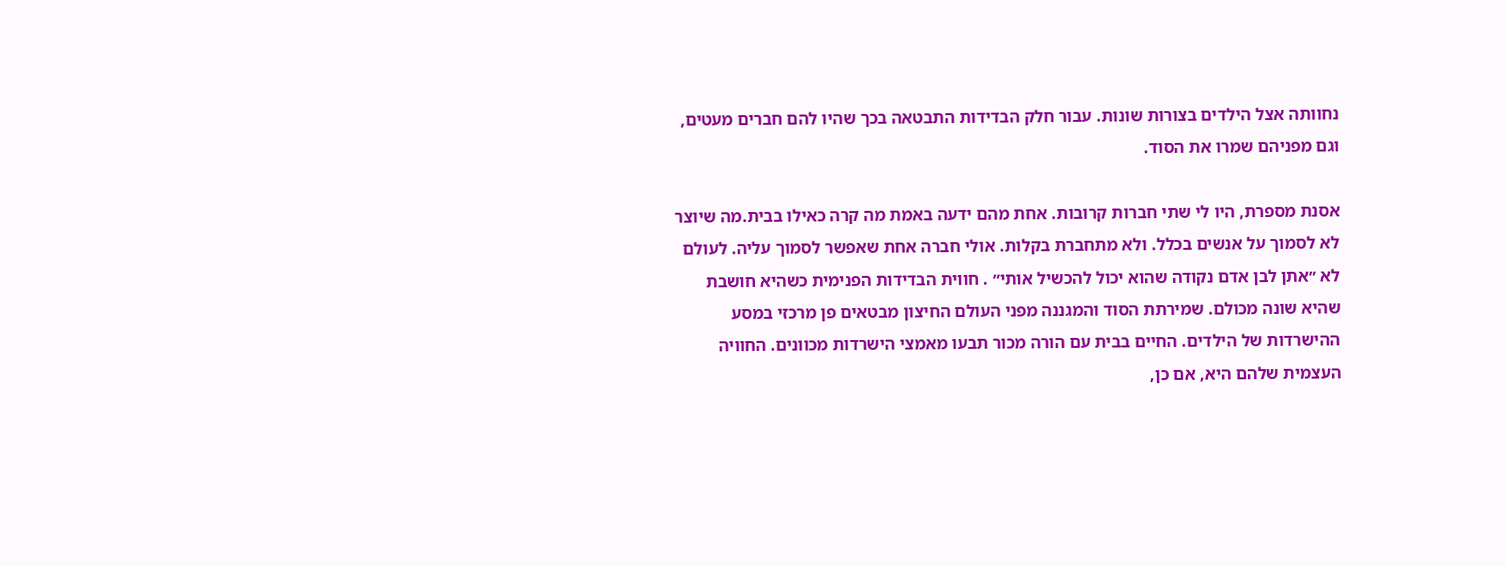נחוותה אצל הילדים בצורות שונות. עבור חלק הבדידות התבטאה בכך שהיו להם חברים מעטים, וגם מפניהם שמרו את הסוד.

אסנת מספרת, היו לי שתי חברות קרובות. אחת מהם ידעה באמת מה קרה כאילו בבית.מה שיוצר לא לסמוך על אנשים בכלל. ולא מתחברת בקלות. אולי חברה אחת שאפשר לסמוך עליה. לעולם לא ״אתן לבן אדם נקודה שהוא יכול להכשיל אותי״ . חווית הבדידות הפנימית כשהיא חושבת שהיא שונה מכולם. שמירתת הסוד והמגננה מפני העולם החיצון מבטאים פן מרכזי במסע ההישרדות של הילדים. החיים בבית עם הורה מכור תבעו מאמצי הישרדות מכוונים. החוויה העצמית שלהם היא, אם כן,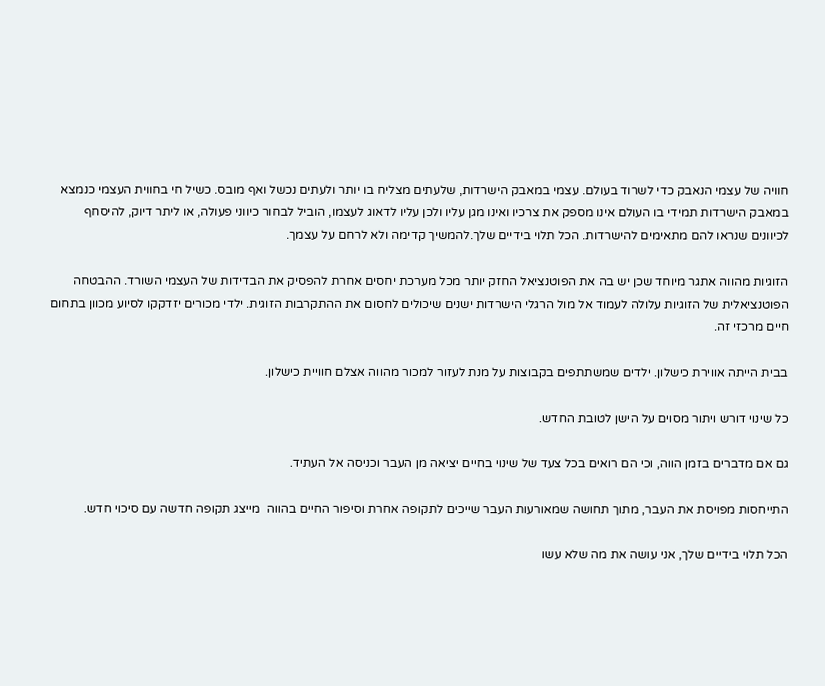חוויה של עצמי הנאבק כדי לשרוד בעולם. עצמי במאבק הישרדות, שלעתים מצליח בו יותר ולעתים נכשל ואף מובס. כשיל חי בחווית העצמי כנמצא במאבק הישרדות תמידי בו העולם אינו מספק את צרכיו ואינו מגן עליו ולכן עליו לדאוג לעצמו, הוביל לבחור כיווני פעולה, או ליתר דיוק, להיסחף לכיוונים שנראו להם מתאימים להישרדות. הכל תלוי בידיים שלך.להמשיך קדימה ולא לרחם על עצמך.

הזוגיות מהווה אתגר מיוחד שכן יש בה את הפוטנציאל החזק יותר מכל מערכת יחסים אחרת להפסיק את הבדידות של העצמי השורד. ההבטחה הפוטנציאלית של הזוגיות עלולה לעמוד אל מול הרגלי הישרדות ישנים שיכולים לחסום את ההתקרבות הזוגית. ילדי מכורים יזדקקו לסיוע מכוון בתחום חיים מרכזי זה.

בבית הייתה אווירת כישלון. ילדים שמשתתפים בקבוצות על מנת לעזור למכור מהווה אצלם חוויית כישלון.

כל שינוי דורש ויתור מסוים על הישן לטובת החדש.

גם אם מדברים בזמן הווה, וכי הם רואים בכל צעד של שינוי בחיים יציאה מן העבר וכניסה אל העתיד.

התייחסות מפויסת את העבר, מתוך תחושה שמאורעות העבר שייכים לתקופה אחרת וסיפור החיים בהווה  מייצג תקופה חדשה עם סיכוי חדש.

הכל תלוי בידיים שלך, אני עושה את מה שלא עשו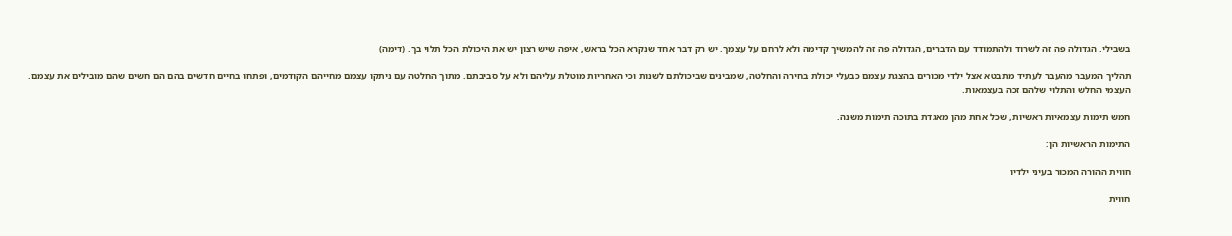בשבילי. הגדולה פה זה לשרוד ולהתמודד עם הדברים, הגדולה פה זה להמשיך קדימה ולא לרחם על עצמך. יש רק דבר אחד שנקרא הכל בראש, איפה שיש רצון יש את היכולת הכל תלוי בך. (דימה)

תהליך המעבר מהעבר לעתיד מתבטא אצל ילדי מכורים בהצגת עצמם כבעלי יכולת בחירה והחלטה, שמבינים שביכולתם לשנות וכי האחריות מוטלת עליהם ולא על סביבתם. מתוך החלטה עם ניתקו עצמם מחייהם הקודמים, ופתחו בחיים חדשים בהם הם חשים שהם מובילים את עצמם. העצמי החלש והתלוי שלהם זכה בעצמאות.

חמש תימות עצמאיות ראשיות, שכל אחת מהן מאגדת בתוכה תימות משנה.

התימות הראשיות הן:

חווית ההורה המכור בעיני ילדיו

חווית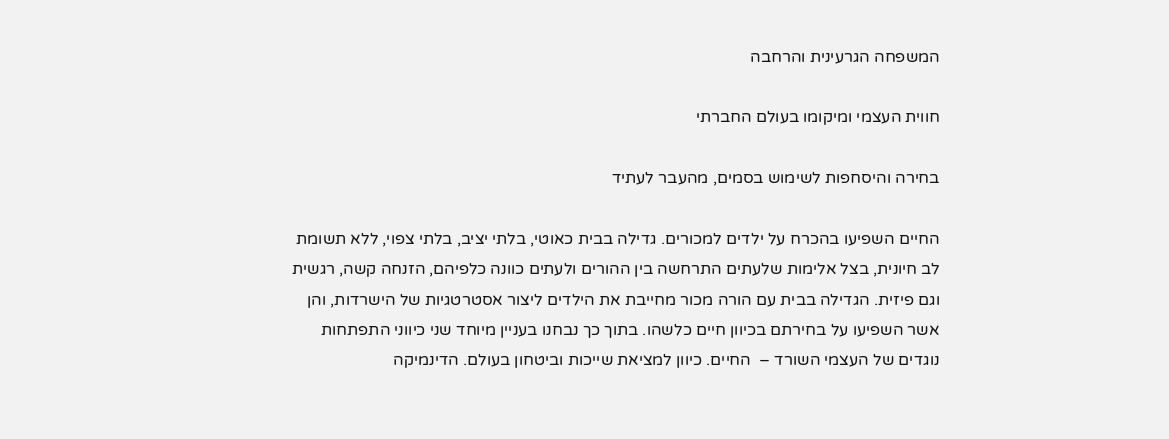המשפחה הגרעינית והרחבה

חווית העצמי ומיקומו בעולם החברתי

בחירה והיסחפות לשימוש בסמים, מהעבר לעתיד

החיים השפיעו בהכרח על ילדים למכורים. גדילה בבית כאוטי, בלתי יציב, בלתי צפוי, ללא תשומת לב חיונית, בצל אלימות שלעתים התרחשה בין ההורים ולעתים כוונה כלפיהם, הזנחה קשה, רגשית וגם פיזית. הגדילה בבית עם הורה מכור מחייבת את הילדים ליצור אסטרטגיות של הישרדות, והן אשר השפיעו על בחירתם בכיוון חיים כלשהו. בתוך כך נבחנו בעניין מיוחד שני כיווני התפתחות נוגדים של העצמי השורד –  החיים. כיוון למציאת שייכות וביטחון בעולם. הדינמיקה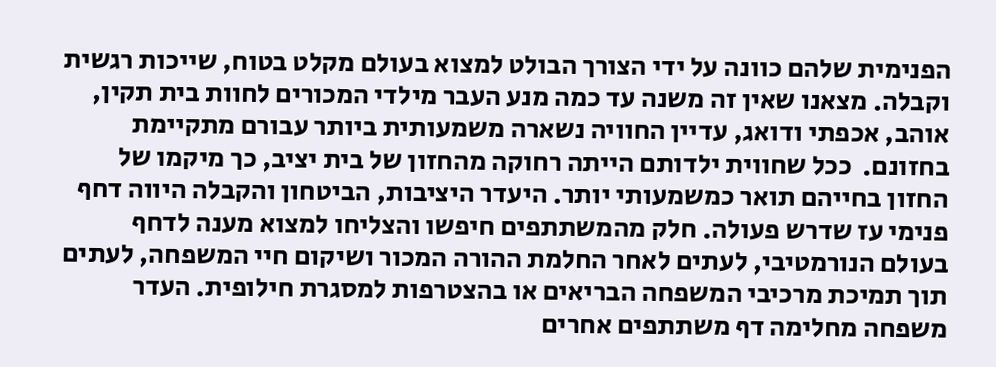הפנימית שלהם כוונה על ידי הצורך הבולט למצוא בעולם מקלט בטוח, שייכות רגשית וקבלה. מצאנו שאין זה משנה עד כמה מנע העבר מילדי המכורים לחוות בית תקין, אוהב, אכפתי ודואג, עדיין החוויה נשארה משמעותית ביותר עבורם מתקיימת בחזונם.  ככל שחווית ילדותם הייתה רחוקה מהחזון של בית יציב, כך מיקמו של החזון בחייהם תואר כמשמעותי יותר. היעדר היציבות, הביטחון והקבלה היווה דחף פנימי עז שדרש פעולה. חלק מהמשתתפים חיפשו והצליחו למצוא מענה לדחף בעולם הנורמטיבי, לעתים לאחר החלמת ההורה המכור ושיקום חיי המשפחה, לעתים תוך תמיכת מרכיבי המשפחה הבריאים או בהצטרפות למסגרת חילופית. העדר משפחה מחלימה דף משתתפים אחרים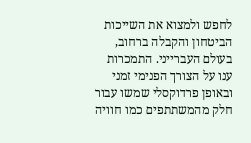לחפש ולמצוא את השייכות הביטחון והקבלה ברחוב, בעולם העברייני. התמכרות ענו על הצורך הפנימי זמני ובאופן פרדוקסלי שמשו עבור חלק מהמשתתפים כמו חוויה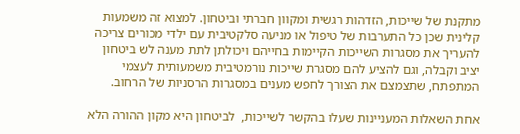מתקנת של שייכות, הזדהות רגשית ומקוון חברתי וביטחון. למצוא זה משמעות קלינית שכן כל התערבות של טיפול או מניעה סלקטיבית עם ילדי מכורים צריכה להעריך את מסגרות השייכות הקיימות בחייהם ויכולתן לתת מענה לש ביטחון יציב וקבלה, וגם להציע להם מסגרת שייכות נורמטיבית משמעותית לעצמי המתפתח, שתצמצם את הצורך לחפש מענים במסגרות הרסניות של הרחוב.

אחת השאלות המעניינות שעלו בהקשר לשייכות,  לביטחון היא מקון ההורה הלא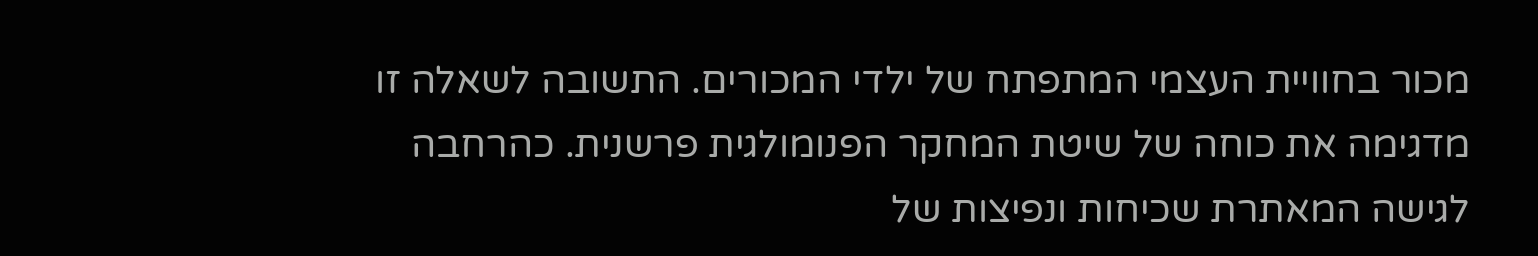מכור בחוויית העצמי המתפתח של ילדי המכורים. התשובה לשאלה זו מדגימה את כוחה של שיטת המחקר הפנומולגית פרשנית. כהרחבה לגישה המאתרת שכיחות ונפיצות של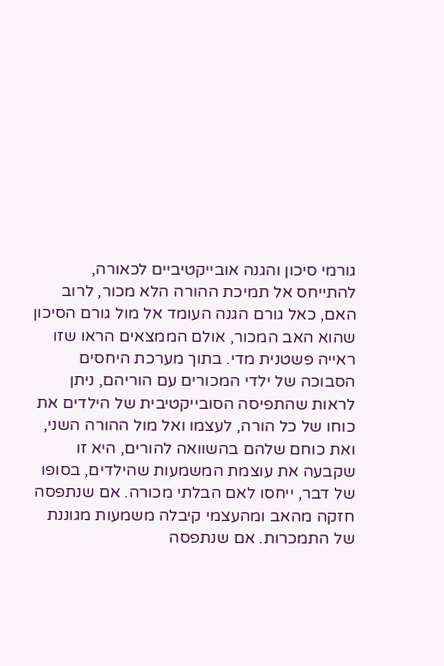גורמי סיכון והגנה אובייקטיביים לכאורה,  להתייחס אל תמיכת ההורה הלא מכור, לרוב האם, כאל גורם הגנה העומד אל מול גורם הסיכון שהוא האב המכור, אולם הממצאים הראו שזו ראייה פשטנית מדי. בתוך מערכת היחסים הסבוכה של ילדי המכורים עם הוריהם, ניתן לראות שהתפיסה הסובייקטיבית של הילדים את כוחו של כל הורה, לעצמו ואל מול ההורה השני, ואת כוחם שלהם בהשוואה להורים, היא זו שקבעה את עוצמת המשמעות שהילדים, בסופו של דבר, ייחסו לאם הבלתי מכורה. אם שנתפסה חזקה מהאב ומהעצמי קיבלה משמעות מגוננת של התמכרות. אם שנתפסה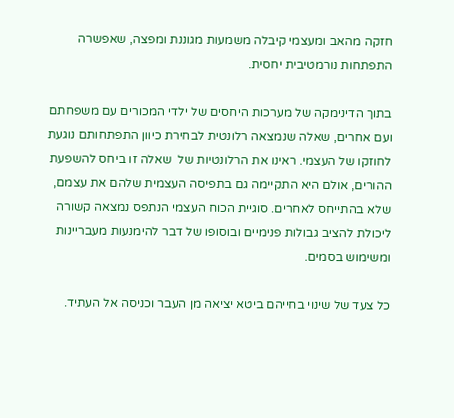חזקה מהאב ומעצמי קיבלה משמעות מגוננת ומפצה, שאפשרה התפתחות נורמטיבית יחסית.

בתוך הדינימקה של מערכות היחסים של ילדי המכורים עם משפחתם ועם אחרים, שאלה שנמצאה רלונטית לבחירת כיוון התפתחותם נוגעת לחוזקו של העצמי. ראינו את הרלונטיות של  שאלה זו ביחס להשפעת ההורים, אולם היא התקיימה גם בתפיסה העצמית שלהם את עצמם, שלא בהתייחס לאחרים. סוגיית הכוח העצמי הנתפס נמצאה קשורה ליכולת להציב גבולות פנימיים ובוסופו של דבר להימנעות מעבריינות ומשימוש בסמים.

כל צעד של שינוי בחייהם ביטא יציאה מן העבר וכניסה אל העתיד.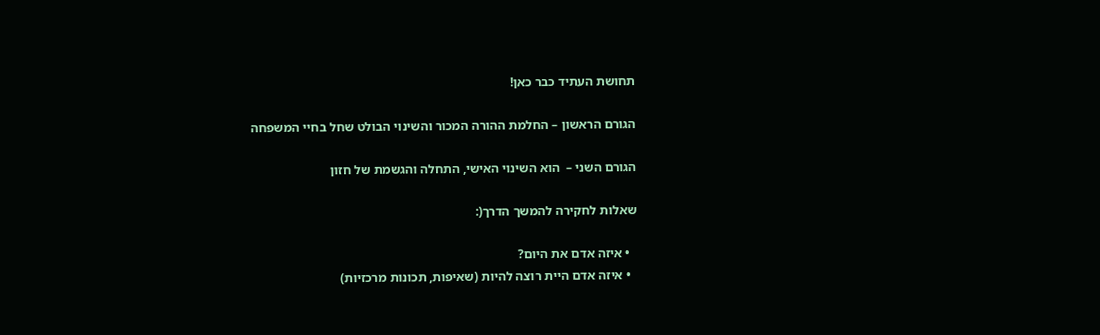תחושת העתיד כבר כאן!

הגורם הראשון – החלמת ההורה המכור והשינוי הבולט שחל בחיי המשפחה

הגורם השני –  הוא השינוי האישי, התחלה והגשמת של חזון

שאלות לחקירה להמשך הדרך(:

  • איזה אדם את היום?
  • איזה אדם היית רוצה להיות (שאיפות, תכונות מרכזיות)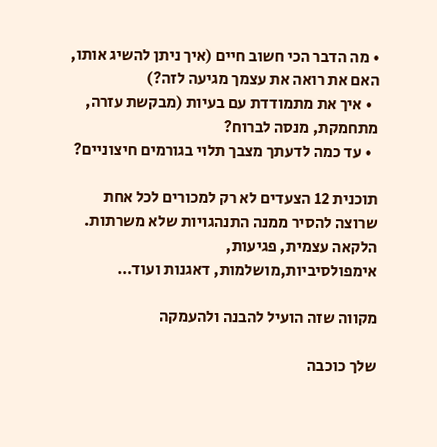• מה הדבר הכי חשוב חיים (איך ניתן להשיג אותו, האם את רואה את עצמך מגיעה לזה?)
  • איך את מתמודדת עם בעיות (מבקשת עזרה, מתחמקת, מנסה לברוח?
  • עד כמה לדעתך מצבך תלוי בגורמים חיצוניים?

תוכנית 12 הצעדים לא רק למכורים לכל אחת שרוצה להסיר ממנה התנהגויות שלא משרתות. הלקאה עצמית, פגיעות, אימפולסיביות,מושלמות, דאגנות ועוד…

מקווה שזה הועיל להבנה ולהעמקה

שלך כוכבה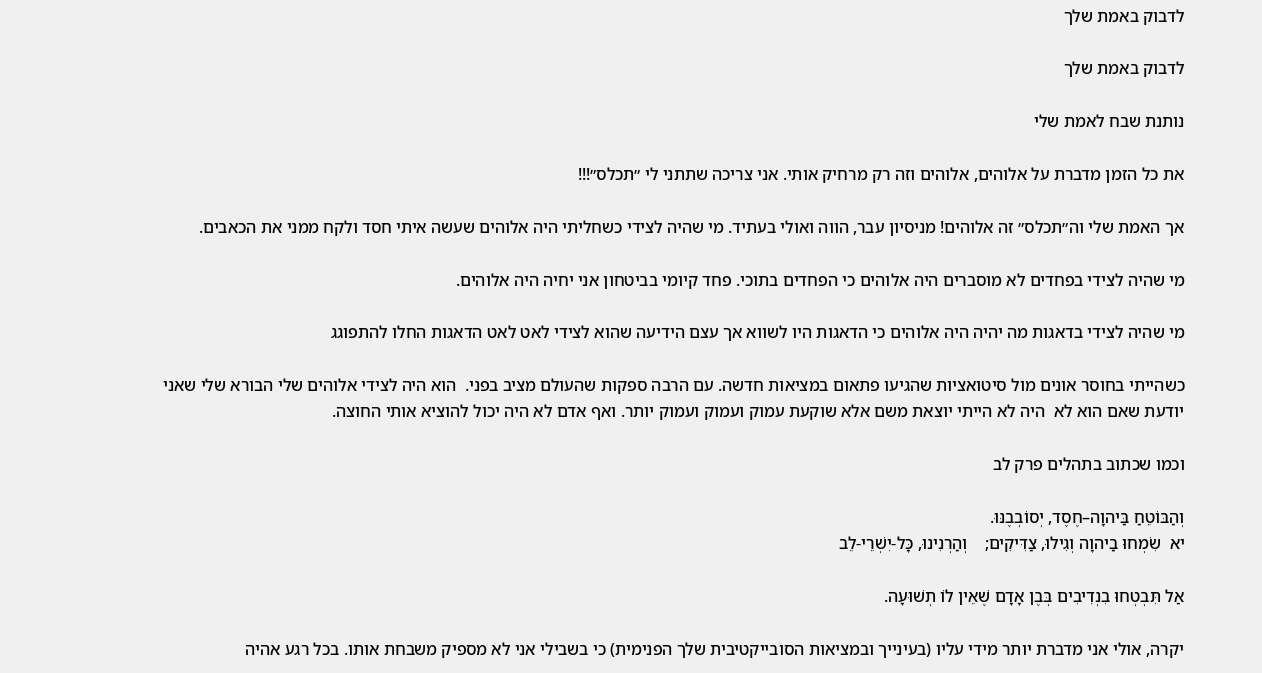לדבוק באמת שלך

לדבוק באמת שלך

נותנת שבח לאמת שלי

את כל הזמן מדברת על אלוהים, אלוהים וזה רק מרחיק אותי. אני צריכה שתתני לי ״תכלס״!!!

אך האמת שלי וה״תכלס״ זה אלוהים! מניסיון עבר, הווה ואולי בעתיד. מי שהיה לצידי כשחליתי היה אלוהים שעשה איתי חסד ולקח ממני את הכאבים.

מי שהיה לצידי בפחדים לא מוסברים היה אלוהים כי הפחדים בתוכי. פחד קיומי בביטחון אני יחיה היה אלוהים.

מי שהיה לצידי בדאגות מה יהיה היה אלוהים כי הדאגות היו לשווא אך עצם הידיעה שהוא לצידי לאט לאט הדאגות החלו להתפוגג

כשהייתי בחוסר אונים מול סיטואציות שהגיעו פתאום במציאות חדשה. עם הרבה ספקות שהעולם מציב בפני.  הוא היה לצידי אלוהים שלי הבורא שלי שאני יודעת שאם הוא לא  היה לא הייתי יוצאת משם אלא שוקעת עמוק ועמוק ועמוק יותר. ואף אדם לא היה יכול להוציא אותי החוצה.

וכמו שכתוב בתהלים פרק לב

וְהַבּוֹטֵחַ בַּיהוָה–חֶסֶד, יְסוֹבְבֶנּוּ.
יא  שִׂמְחוּ בַיהוָה וְגִילוּ, צַדִּיקִים;    וְהַרְנִינוּ, כָּל-יִשְׁרֵי-לֵב

אַל תִּבְטְחוּ בִנְדִיבִים בְּבֶן אָדָם שֶׁאֵין לוֹ תְשׁוּעָה.

יקרה, אולי אני מדברת יותר מידי עליו (בעינייך ובמציאות הסובייקטיבית שלך הפנימית) כי בשבילי אני לא מספיק משבחת אותו. בכל רגע אהיה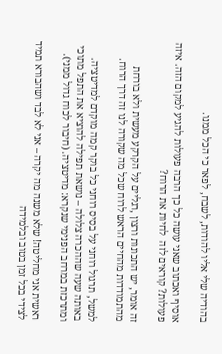בהודיה שלי אליו להודות, לשבח, לפאר כי הכל ממנו.

אוסיף ואכתוב שאני עושה כל כך הרבה פעולות להגיע למקום הזה. איזה פעולות? קוראים לזה  לחיות את הרוח?

זה אומר, יש התכונות ורצון ,רגליים על הקרקע מעשית ולא בורחת מהתמודדות מהחיים הראש לרוח שכל מה שקורה לנו זה דרך הרוח.

למשל, תרגול רוחני על בסיס רוחני כל בוקר קמה מוקדם למדיטציה. באותה שעה שההכרה צלולה – נושאת תפילה להוציא את התפל מתוכי ומתרכזת במרחב הפנימי שנקרא: מדיטציה. (חיבור לכוח גדול ממני).

ראשית אני מחליטה! שלא משנה מה יקרה – אני לא לבד ושהבורא תמיד לצידי בכל זמן בטוב ובלמידה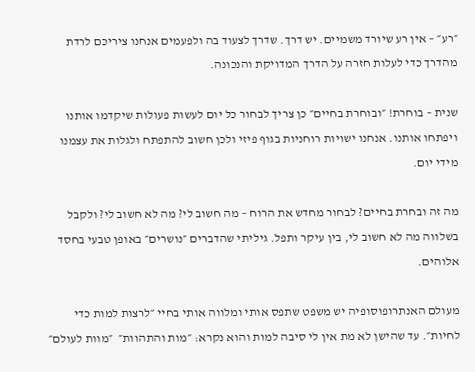״רע״ – אין רע שיורד משמיים. יש דרך. שדרך לצעוד בה ולפעמים אנחנו ציריכם לרדת מהדרך כדי לעלות חזרה על הדרך המדויקת והנכונה.

שנית – בוחרת! ״ובוחרת בחיים״ כן צריך לבחור כל יום לעשות פעולות שיקדמו אותנו ויפתחו אותנו. אנחנו ישויות רוחניות בגוף פיזי ולכן חשוב להתפתח ולגלות את עצמנו מידי יום.

מה זה ובחרת בחיים? לבחור מחדש את הרוח – מה חשוב לי? מה לא חשוב לי? ולקבל בשלווה מה לא חשוב לי, בין עיקר ותפל. גיליתי שהדברים ״נושרים״ באופן טבעי בחסד אלוהים.

מעולם האנתרופוסופיה יש משפט שתפס אותי ומלווה אותי בחיי ״לרצות למות כדי לחיות״. עד שהישן לא מת אין לי סיבה למות והוא נקרא: ״מות והתהוות״  ״מוות לעולם״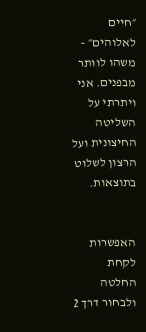״חיים לאלוהים״ – משהו לוותר מבפנים. אני ויתרתי על השליטה החיצונית ועל הרצון לשלוט בתוצאות.


האפשרות לקחת החלטה ולבחור דרך 2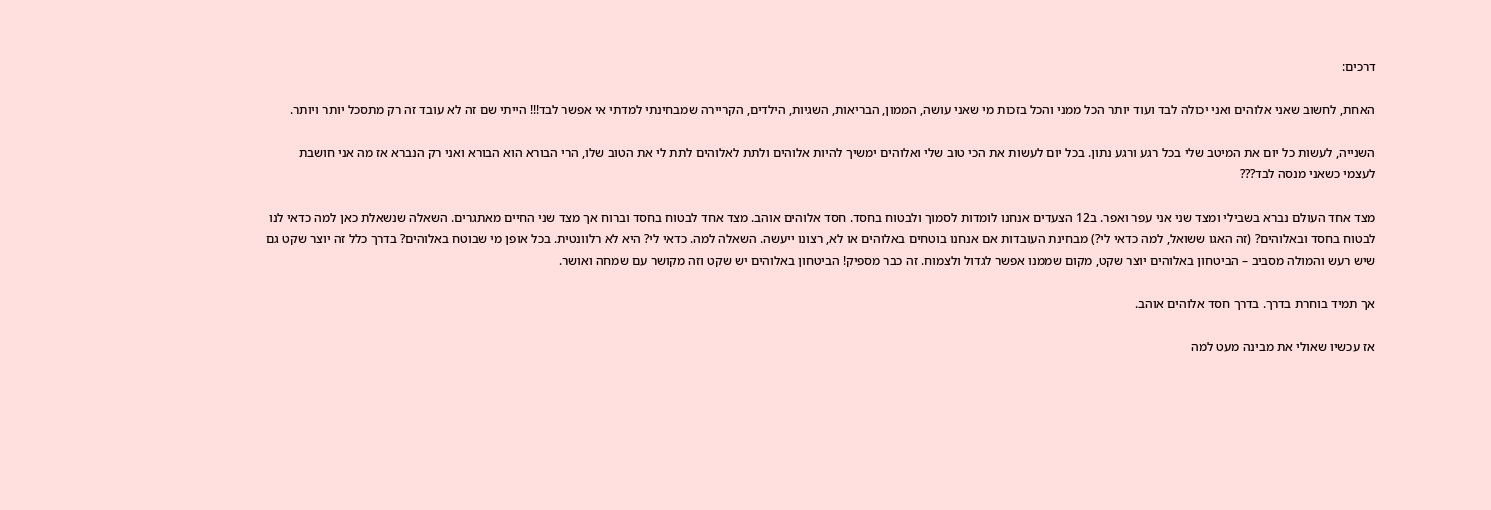דרכים:

האחת, לחשוב שאני אלוהים ואני יכולה לבד ועוד יותר הכל ממני והכל בזכות מי שאני עושה, הממון, הבריאות, השגיות, הילדים, הקריירה שמבחינתי למדתי אי אפשר לבד!!! הייתי שם זה לא עובד זה רק מתסכל יותר ויותר.

השנייה, לעשות כל יום את המיטב שלי בכל רגע ורגע נתון. בכל יום לעשות את הכי טוב שלי ואלוהים ימשיך להיות אלוהים ולתת לאלוהים לתת לי את הטוב שלו, הרי הבורא הוא הבורא ואני רק הנברא אז מה אני חושבת לעצמי כשאני מנסה לבד???

מצד אחד העולם נברא בשבילי ומצד שני אני עפר ואפר. ב12 הצעדים אנחנו לומדות לסמוך ולבטוח בחסד. חסד אלוהים אוהב. מצד אחד לבטוח בחסד וברוח אך מצד שני החיים מאתגרים. השאלה שנשאלת כאן למה כדאי לנו לבטוח בחסד ובאלוהים? (זה האגו ששואל, למה כדאי לי?) מבחינת העובדות אם אנחנו בוטחים באלוהים או לא, רצונו ייעשה. השאלה למה. כדאי לי? היא לא רלוונטית. בכל אופן מי שבוטח באלוהים? בדרך כלל זה יוצר שקט גם שיש רעש והמולה מסביב – הביטחון באלוהים יוצר שקט, מקום שממנו אפשר לגדול ולצמוח. זה כבר מספיק! הביטחון באלוהים יש שקט וזה מקושר עם שמחה ואושר.

אך תמיד בוחרת בדרך. בדרך חסד אלוהים אוהב.

אז עכשיו שאולי את מבינה מעט למה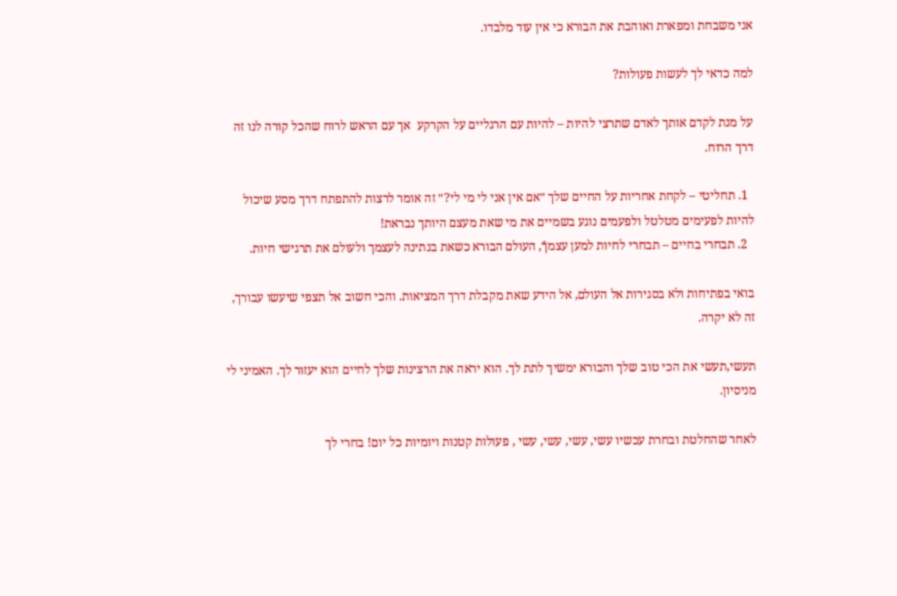אני משבחת ומפארת ואוהבת את הבורא כי אין עוד מלבדו.

למה כדאי לך לעשות פעולות?

על מנת לקדם אותך לאדם שתרצי להיות – להיות עם הרגליים על הקרקע  אך עם הראש לרוח שהכל קורה לנו זה דרך הרוח.

  1. תחליטי – לקחת אחריות על החיים שלך ״אם אין אני לי מי לי?״ זה אומר לרצות להתפתח דרך מסע שיכול להיות לפעימים מטלטל ולפעמים נוגע בשמיים את מי שאת מעצם היותך נבראת!
  2. תבחרי בחיים – תבחרי לחיות למען עצמךֿ, העולם הבורא כשאת בנתינה לעצמך ולעולם את תרגישי חיות.

בואי בפתיחות ולא בסגירות אל העולם, אל הידע שאת מקבלת דרך המציאות. והכי חשוב אל תצפי שיעשו עבורך, זה לא יקרה.

תעשי,תעשי את הכי טוב שלך והבורא ימשיך לתת לך. הוא יראה את הרצינות שלך לחיים הוא יעזור לך. האמיני לי מניסיון.

לאחר שהחלטת ובחרת עכשיו עשי, עשי, עשי, עשי , פעולות קטנות ויומיות כל יום! בחרי לך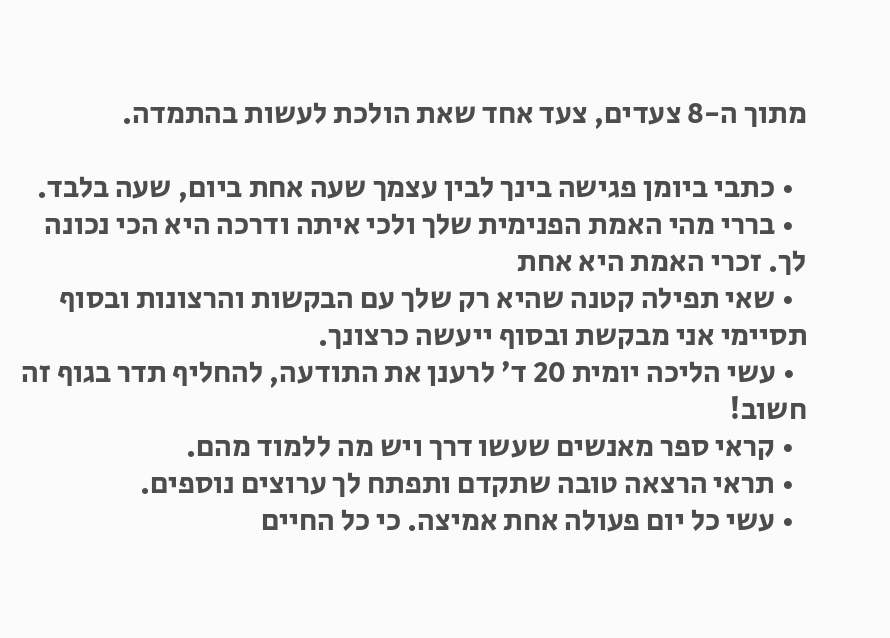מתוך ה-8 צעדים, צעד אחד שאת הולכת לעשות בהתמדה.

  • כתבי ביומן פגישה בינך לבין עצמך שעה אחת ביום, שעה בלבד.
  • בררי מהי האמת הפנימית שלך ולכי איתה ודרכה היא הכי נכונה לך. זכרי האמת היא אחת
  • שאי תפילה קטנה שהיא רק שלך עם הבקשות והרצונות ובסוף תסיימי אני מבקשת ובסוף ייעשה כרצונך.
  • עשי הליכה יומית 20 ד׳ לרענן את התודעה, להחליף תדר בגוף זה חשוב!
  • קראי ספר מאנשים שעשו דרך ויש מה ללמוד מהם.
  • תראי הרצאה טובה שתקדם ותפתח לך ערוצים נוספים.
  • עשי כל יום פעולה אחת אמיצה. כי כל החיים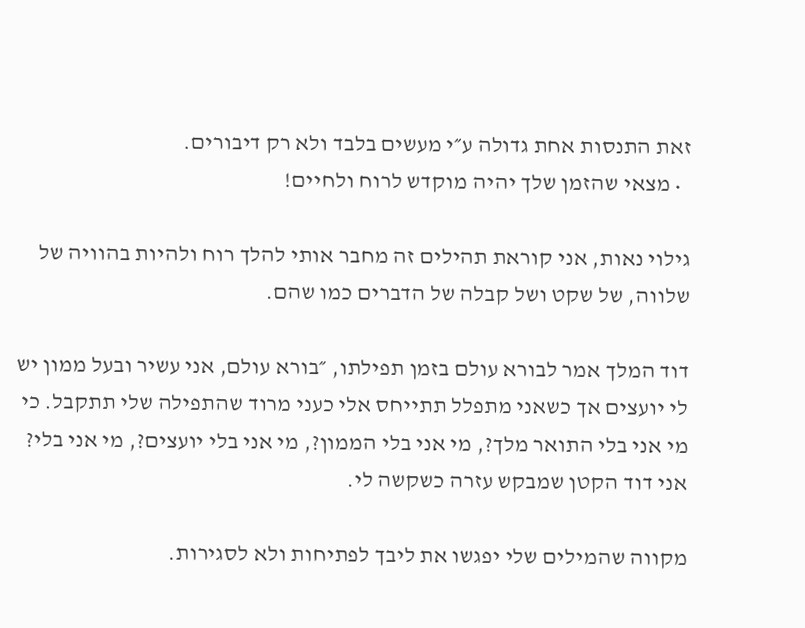זאת התנסות אחת גדולה ע״י מעשים בלבד ולא רק דיבורים.
  • מצאי שהזמן שלך יהיה מוקדש לרוח ולחיים!

גילוי נאות, אני קוראת תהילים זה מחבר אותי להלך רוח ולהיות בהוויה של שלווה, של שקט ושל קבלה של הדברים כמו שהם.

דוד המלך אמר לבורא עולם בזמן תפילתו, ״בורא עולם, אני עשיר ובעל ממון יש לי יועצים אך כשאני מתפלל תתייחס אלי כעני מרוד שהתפילה שלי תתקבל. כי מי אני בלי התואר מלך?, מי אני בלי הממון?, מי אני בלי יועצים?, מי אני בלי? אני דוד הקטן שמבקש עזרה כשקשה לי.

מקווה שהמילים שלי יפגשו את ליבך לפתיחות ולא לסגירות.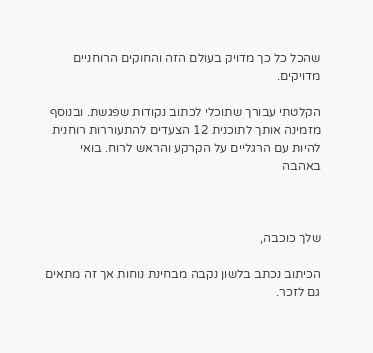שהכל כל כך מדויק בעולם הזה והחוקים הרוחניים מדויקים.

הקלטתי עבורך שתוכלי לכתוב נקודות שפגשת. ובנוסף מזמינה אותך לתוכנית 12 הצעדים להתעוררות רוחנית להיות עם הרגליים על הקרקע והראש לרוח. בואי באהבה



שלך כוכבה,

הכיתוב נכתב בלשון נקבה מבחינת נוחות אך זה מתאים גם לזכר.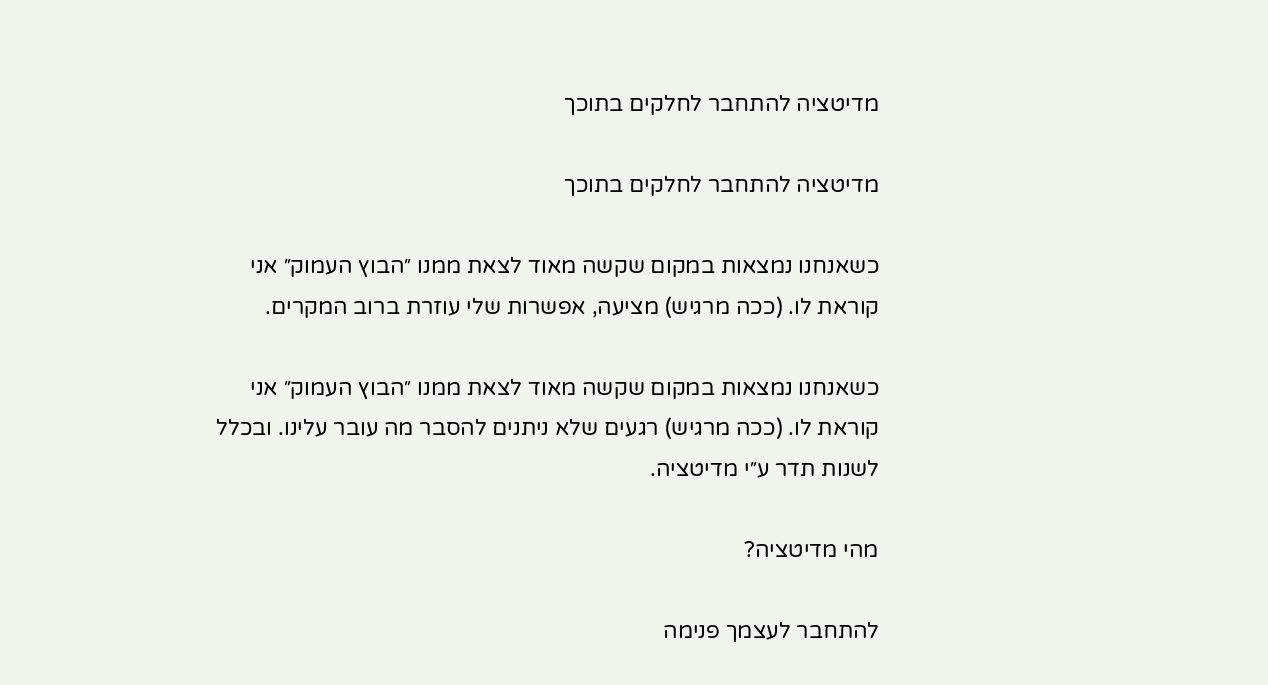מדיטציה להתחבר לחלקים בתוכך

מדיטציה להתחבר לחלקים בתוכך

כשאנחנו נמצאות במקום שקשה מאוד לצאת ממנו ״הבוץ העמוק״ אני קוראת לו. (ככה מרגיש) מציעה, אפשרות שלי עוזרת ברוב המקרים.

כשאנחנו נמצאות במקום שקשה מאוד לצאת ממנו ״הבוץ העמוק״ אני קוראת לו. (ככה מרגיש) רגעים שלא ניתנים להסבר מה עובר עלינו. ובכלל לשנות תדר ע״י מדיטציה.

מהי מדיטציה?

להתחבר לעצמך פנימה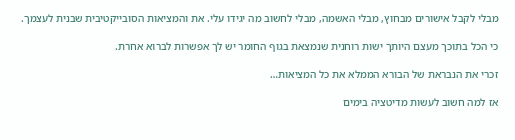מבלי לקבל אישורים מבחוץ, מבלי האשמה, מבלי לחשוב מה יגידו עלי. את והמציאות הסובייקטיבית שבנית לעצמך.

כי הכל בתוכך מעצם היותך ישות רוחנית שנמצאת בגוף החומר יש לך אפשרות לברוא אחרת.

זכרי את הנבראת של הבורא הממלא את כל המציאות…

אז למה חשוב לעשות מדיטציה בימים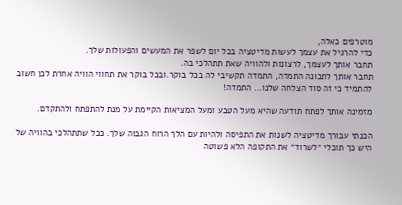מוטרפים כאלה,
כדי להרגיל את עצמך לעשות מדיטציה בכל יום לשפר את המעשים והפעולות שלך.
תחבר אותך לעצמך, לרצונות ולהוויה שאת תתהלכי בה.
תחבר אותך לתכונה התמדה, התמדה תקשיבי לה בכל בוקר.ובכל בוקר את תחווי הוויה אחרת לכן חשוב להתמיד כי זה סוד הצלחה שלנו… התמדה!

מזמינה אותך לפתח תודעה שהיא מעל הטבע ומעל המציאות הקיימת על מנת להתפתח ולהתקדם.

הכנתי עבורך מדיטציה לשנות את התפיסה ולהיות עם הלך הרוח הגבוה שלך. ככל שתתהלכי בהוויה של היש כך תוכלי ״לשרוד״ את התקופה הלא פשוטה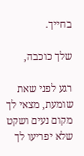בחייך.

שלך כוכבה,

רגע לפני שאת שומעת, מצאי לך מקום נעים ושקט שלא יפריעו לך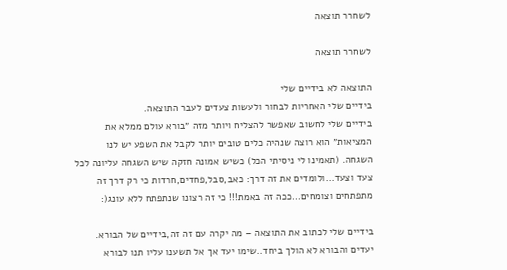לשחרר תוצאה

לשחרר תוצאה

התוצאה לא בידיים שלי
בידיים שלי האחריות לבחור ולעשות צעדים לעבר התוצאה.
בידיים שלי לחשוב שאפשר להצליח ויותר מזה ״בורא עולם ממלא את המציאות״ הוא רוצה שנהיה כלים טובים יותר לקבל את השפע יש לנו השגחה. (תאמינו לי ניסיתי הכל) כשיש אמונה חזקה שיש השגחה עליונה לכל צעד וצעד…ולומדים את זה דרך: כאב,סבל,פחדים,חרדות כי רק דרך זה מתפתחים וצומחים…ככה זה באמת!!! כי זה רצונו שנתפתח ללא עונג(:

בידיים שלי לכתוב את התוצאה – מה יקרה עם זה זה,בידיים של הבורא.
יעדים והבורא לא הולך ביחד..שימו יעד אך אל תשענו עליו תנו לבורא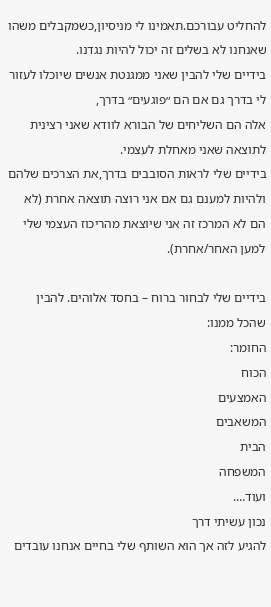להחליט עבורכם.תאמינו לי מניסיון,כשמקבלים משהו שאנחנו לא בשלים זה יכול להיות נגדנו.
בידיים שלי להבין שאני ממגנטת אנשים שיוכלו לעזור לי בדרך גם אם הם ״פוגעים״ בדרך,
אלה הם השליחים של הבורא לוודא שאני רצינית לתוצאה שאני מאחלת לעצמי.
בידיים שלי לראות הסובבים בדרך,את הצרכים שלהם ולהיות למענם גם אם אני רוצה תוצאה אחרת (לא הם לא המרכז זה אני שיוצאת מהריכוז העצמי שלי למען האחר/אחרת).

בידיים שלי לבחור ברוח – בחסד אלוהים. להבין שהכל ממנו:
החומר:
הכוח
האמצעים
המשאבים
הבית
המשפחה
ועוד….
נכון עשיתי דרך
להגיע לזה אך הוא השותף שלי בחיים אנחנו עובדים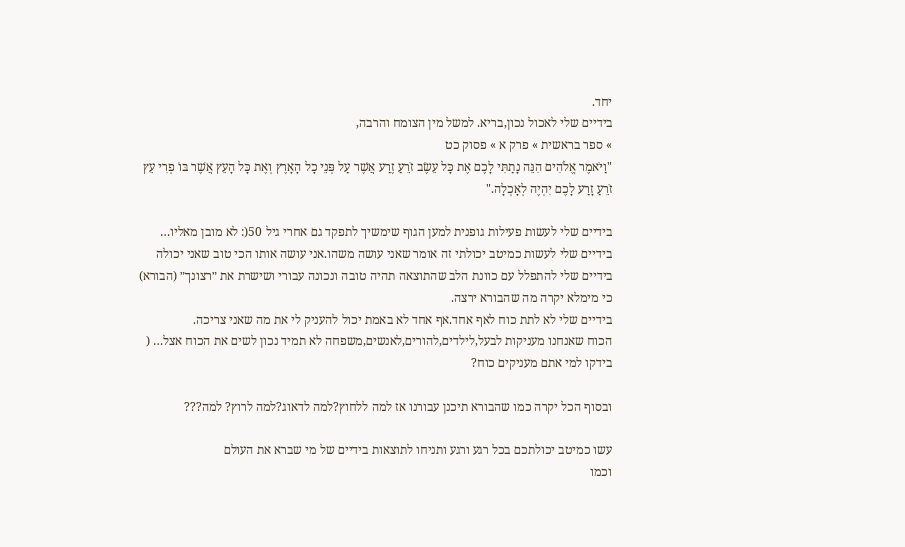יחד.
בידיים שלי לאכול נכון,בריא. למשל מין הצומח והרבה,
» ספר בראשית » פרק א » פסוק כט
"וַיֹּאמֶר אֱלֹהִים הִנֵּה נָתַתִּי לָכֶם אֶת כָּל עֵשֶׂב זֹרֵעַ זֶרַע אֲשֶׁר עַל פְּנֵי כָל הָאָרֶץ וְאֶת כָּל הָעֵץ אֲשֶׁר בּוֹ פְרִי עֵץ זֹרֵעַ זָרַע לָכֶם יִהְיֶה לְאָכְלָה."

בידיים שלי לעשות פעילות גופנית למען הגוף שימשיך לתפקד גם אחרי גיל 50(: לא מובן מאליו…
בידיים שלי לעשות כמיטב יכולתי זה אומר שאני עושה משהו.אני עושה אותו הכי טוב שאני יכולה
בידיים שלי להתפלל עם כוונת הלב שהתוצאה תהיה טובה ונכונה עבורי ושישרת את ״רצונך״ (הבורא) כי מימלא יקרה מה שהבורא ירצה.
בידיים שלי לא לתת כוח לאף אחד.אף אחד לא באמת יכול להעניק לי את מה שאני צריכה.
הכוח שאנחנו מעניקות לבעל,לילדים,להורים,לאנשים,משפחה לא תמיד נכון לשים את הכוח אצל… ( בידקו למי אתם מעניקים כוח?

ובסוף הכל יקרה כמו שהבורא תיכנן עבורנו אז למה ללחוץ?למה לדאוג?למה לרוץ? למה???

עשו כמיטב יכולתכם בכל רגע ורגע ותניחו לתוצאות בידיים של מי שברא את העולם
וכמו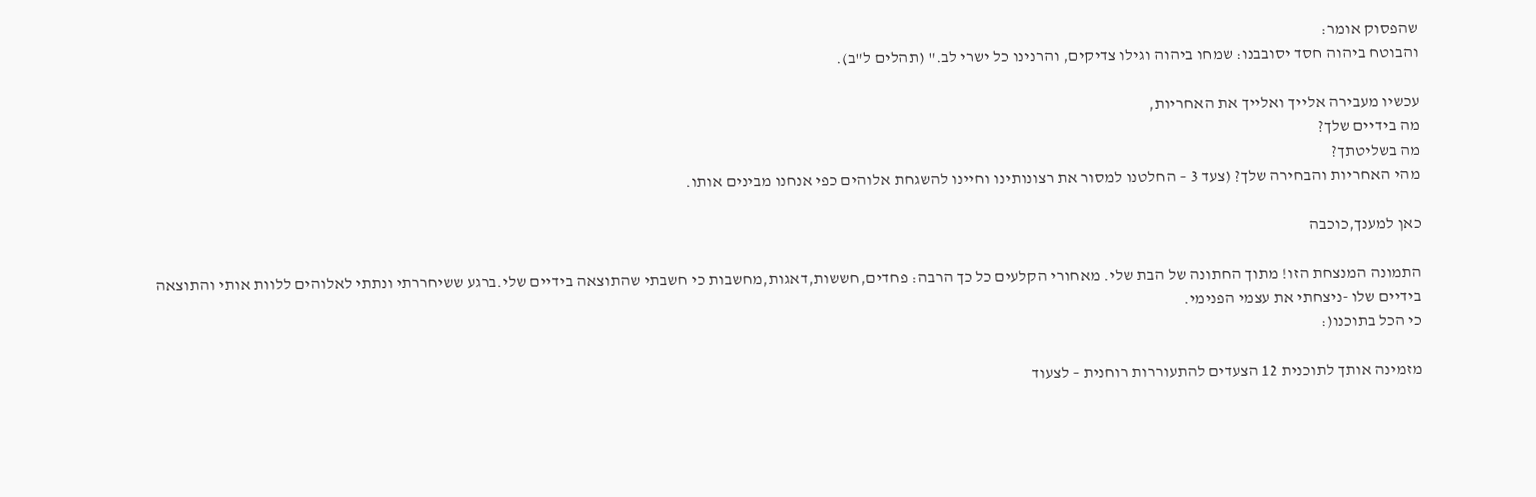שהפסוק אומר:
והבוטח ביהוה חסד יסובבנו: שמחו ביהוה וגילו צדיקים, והרנינו כל ישרי לב." (תהלים ל"ב).

עכשיו מעבירה אלייך ואלייך את האחריות,
מה בידיים שלך?
מה בשליטתך?
מהי האחריות והבחירה שלך? (צעד 3 – החלטנו למסור את רצונותינו וחיינו להשגחת אלוהים כפי אנחנו מבינים אותו.

כאן למענך,כוכבה

התמונה המנצחת הזו! מתוך החתונה של הבת שלי. מאחורי הקלעים כל כך הרבה: פחדים,חששות,דאגות,מחשבות כי חשבתי שהתוצאה בידיים שלי.ברגע ששיחררתי ונתתי לאלוהים ללוות אותי והתוצאה בידיים שלו -ניצחתי את עצמי הפנימי.
כי הכל בתוכנו(:

מזמינה אותך לתוכנית 12 הצעדים להתעוררות רוחנית – לצעוד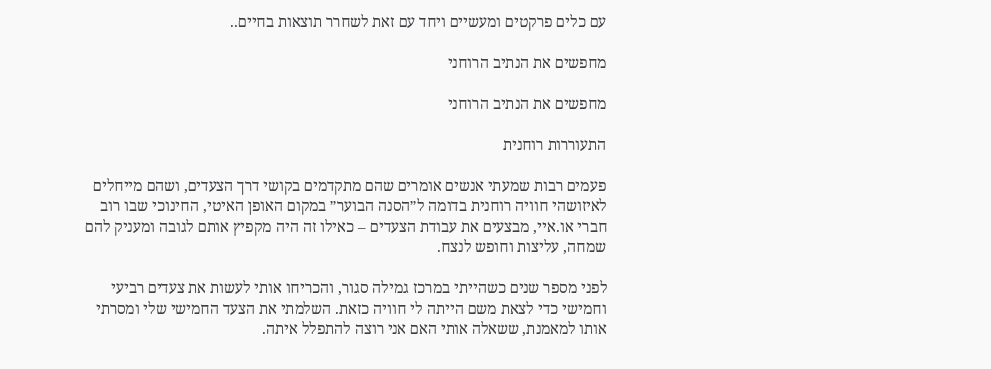עם כלים פרקטים ומעשיים ויחד עם זאת לשחרר תוצאות בחיים..

מחפשים את הנתיב הרוחני

מחפשים את הנתיב הרוחני

התעוררות רוחנית

פעמים רבות שמעתי אנשים אומרים שהם מתקדמים בקושי דרך הצעדים, ושהם מייחלים לאיזושהי חוויה רוחנית בדומה ל״הסנה הבוער״ במקום האופן האיטי, החינוכי שבו רוב חברי או.איי, מבצעים את עבודת הצעדים – כאילו זה היה מקפיץ אותם לגובה ומעניק להם שמחה, עליצות וחופש לנצח.

לפני מספר שנים כשהייתי במרכז גמילה סגור, והכריחו אותי לעשות את צעדים רביעי וחמישי כדי לצאת משם הייתה לי חוויה כזאת. השלמתי את הצעד החמישי שלי ומסרתי אותו למאמנת, ששאלה אותי האם אני רוצה להתפלל איתה.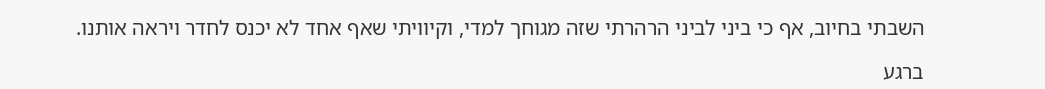השבתי בחיוב, אף כי ביני לביני הרהרתי שזה מגוחך למדי, וקיוויתי שאף אחד לא יכנס לחדר ויראה אותנו.

ברגע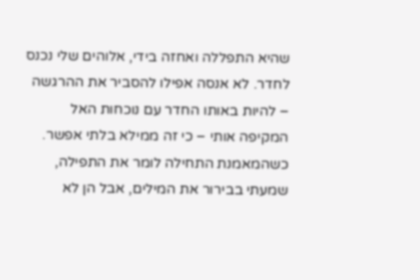שהיא התפללה ואחזה בידי, אלוהים שלי נכנס לחדר. לא אנסה אפילו להסביר את ההרגשה – להיות באותו החדר עם נוכחות האל המקיפה אותי – כי זה ממילא בלתי אפשר. כשהמאמנת התחילה לומר את התפילה, שמעתי בבירור את המילים, אבל הן לא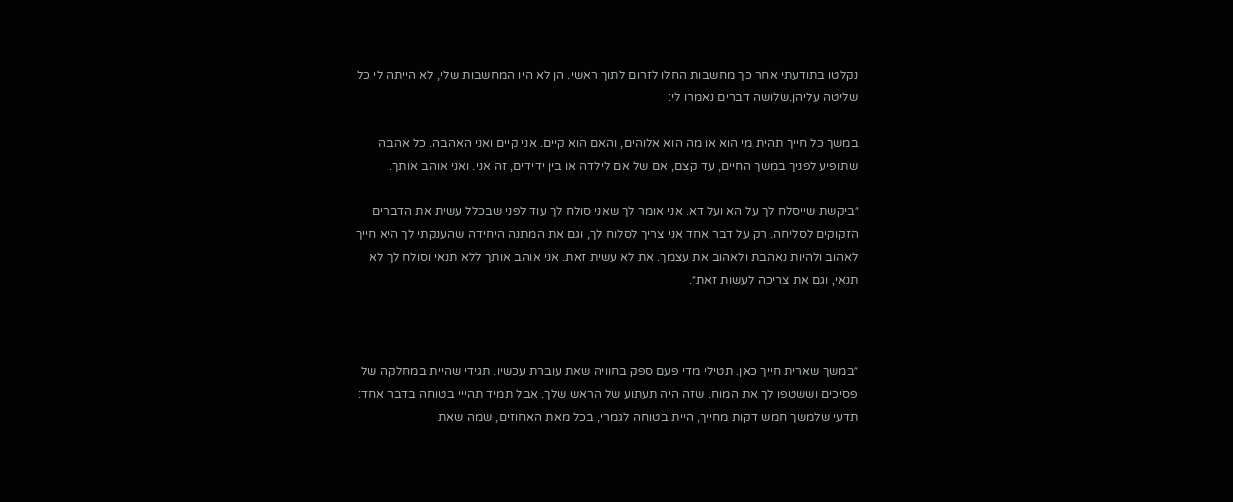נקלטו בתודעתי אחר כך מחשבות החלו לזרום לתוך ראשי. הן לא היו המחשבות שלי, לא הייתה לי כל שליטה עליהן.שלושה דברים נאמרו לי:

במשך כל חייך תהית מי הוא או מה הוא אלוהים, והאם הוא קיים. אני קיים ואני האהבה. כל אהבה שתופיע לפניך במשך החיים, עד קצם, אם של אם לילדה או בין ידידים, זה אני. ואני אוהב אותך.

״ביקשת שייסלח לך על הא ועל דא. אני אומר לך שאני סולח לך עוד לפני שבכלל עשית את הדברים הזקוקים לסליחה. רק על דבר אחד אני צריך לסלוח לך, וגם את המתנה היחידה שהענקתי לך היא חייך לאהוב ולהיות נאהבת ולאהוב את עצמך. את לא עשית זאת. אני אוהב אותך ללא תנאי וסולח לך לא תנאי, וגם את צריכה לעשות זאת״.



״במשך שארית חייך כאן. תטילי מדי פעם ספק בחוויה שאת עוברת עכשיו. תגידי שהיית במחלקה של פסיכים וששטפו לך את המוח. שזה היה תעתוע של הראש שלך. אבל תמיד תהייי בטוחה בדבר אחד: תדעי שלמשך חמש דקות מחייך, היית בטוחה לגמרי, בכל מאת האחוזים, שמה שאת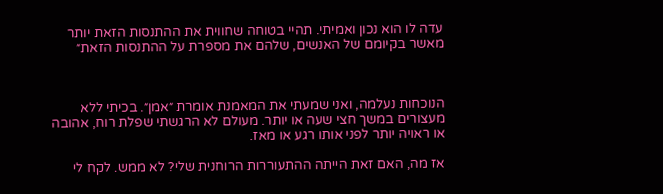עדה לו הוא נכון ואמיתי. תהיי בטוחה שחווית את ההתנסות הזאת יותר מאשר בקיומם של האנשים, שלהם את מספרת על ההתנסות הזאת״



הנוכחות נעלמה, ואני שמעתי את המאמנת אומרת ״אמן״. בכיתי ללא מעצורים במשך חצי שעה או יותר. מעולם לא הרגשתי שפלת רוח, אהובה או ראויה יותר לפני אותו רגע או מאז.

אז מה, האם זאת הייתה ההתעוררות הרוחנית שלי? לא ממש. לקח לי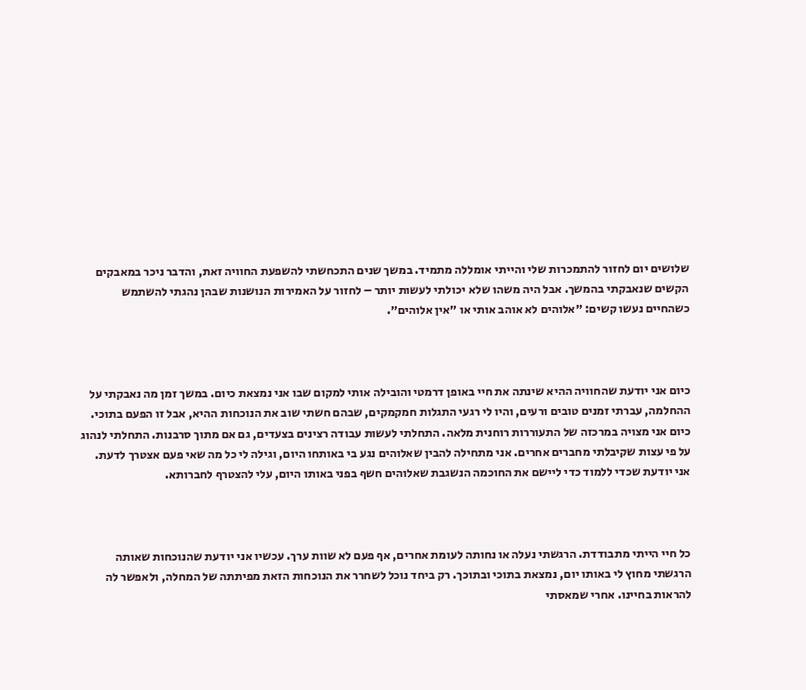שלושים יום לחזור להתמכרות שלי והייתי אומללה מתמיד. במשך שנים התכחשתי להשפעת החוויה זאת, והדבר ניכר במאבקים הקשים שנאבקתי בהמשך. אבל היה משהו שלא יכולתי לעשות יותר – לחזור על האמירות הנושנות שבהן נהגתי להשתמש כשהחיים נעשו קשים: ״אלוהים לא אוהב אותי או ״אין אלוהים״.



כיום אני יודעת שהחוויה ההיא שינתה את חיי באופן דרמטי והובילה אותי למקום שבו אני נמצאת כיום. במשך זמן מה נאבקתי על ההחלמה, עברתי זמנים טובים ורעים, והיו לי רגעי התגלות חמקמקים, שבהם חשתי שוב את הנוכחות ההיא, אבל זו הפעם בתוכי. כיום אני מצויה במרכזה של התעוררות רוחנית מלאה. התחלתי לעשות עבודה רצינים בצעדים, גם אם מתוך סרבנות. התחלתי לנהוג על פי עצות שקיבלתי מחברים אחרים. אני מתחילה להבין שאלוהים נגע בי באותחו היום, וגילה לי כל מה שאי פעם אצטרך לדעת. אני יודעת שכדי ללמוד כדי ליישם את החוכמה הנשגבת שאלוהים חשף בפני באותו היום, עלי להצטרף לחברותא.



כל חיי הייתי מתבודדת. הרגשתי נעלה או נחותה לעומת אחרים, אף פעם לא שוות ערך. עכשיו אני יודעת שהנוכחות שאותה הרגשתי מחוץ לי באותו יום, נמצאת בתוכי ובתוכך. רק ביחד נוכל לשחרר את הנוכחות הזאת מפיתתה של המחלה, ולאפשר לה להראות בחיינו. אחרי שמאסתי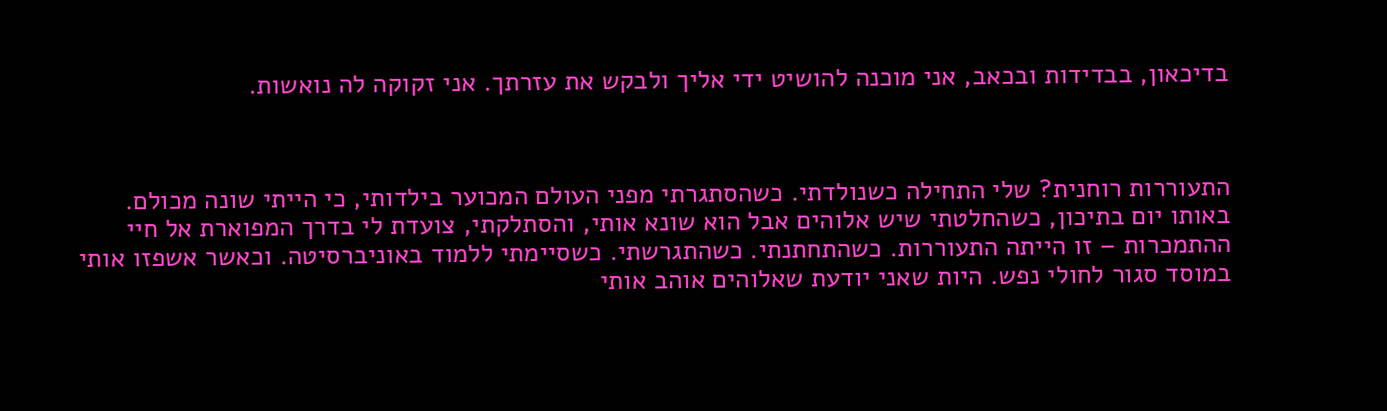בדיכאון, בבדידות ובכאב, אני מוכנה להושיט ידי אליך ולבקש את עזרתך. אני זקוקה לה נואשות.



התעוררות רוחנית? שלי התחילה כשנולדתי. כשהסתגרתי מפני העולם המכוער בילדותי, כי הייתי שונה מכולם. באותו יום בתיכון, כשהחלטתי שיש אלוהים אבל הוא שונא אותי, והסתלקתי, צועדת לי בדרך המפוארת אל חיי ההתמכרות – זו הייתה התעוררות. כשהתחתנתי. כשהתגרשתי. כשסיימתי ללמוד באוניברסיטה. וכאשר אשפזו אותי במוסד סגור לחולי נפש. היות שאני יודעת שאלוהים אוהב אותי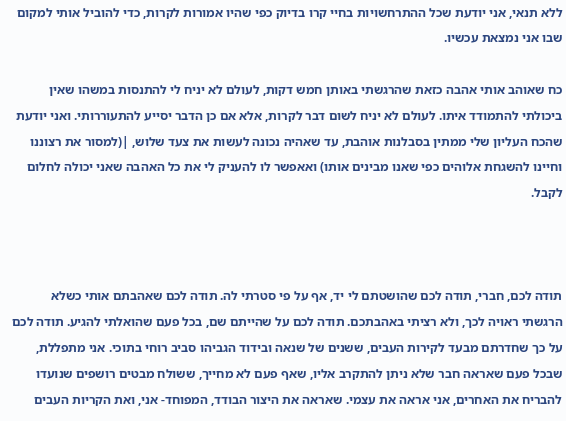ללא תנאי, אני יודעת שכל ההתרחשויות בחיי קרו בדיוק כפי שהיו אמורות לקרות, כדי להוביל אותי למקום שבו אני נמצאת עכשיו.

כח שאוהב אותי אהבה כזאת שהרגשתי באותן חמש דקות, לעולם לא יניח לי להתנסות במשהו שאין ביכולתי להתמודד איתו. לעולם לא יניח לשום דבר לקרות, אלא אם כן הדבר יסייע להתעוררותי. ואני יודעת שהכח העליון שלי ממתין בסבלנות אוהבת, עד שאהיה נכונה לעשות את צעד שלוש, |(למסור את רצוננו וחיינו להשגחת אלוהים כפי שאנו מבינים אותו) ואאפשר לו להעניק לי את כל האהבה שאני יכולה לחלום לקבל.



תודה לכם, חברי, תודה לכם שהושטתם לי יד, אף על פי סטרתי לה. תודה לכם שאהבתם אותי כשלא הרגשתי ראויה לכך, ולא רציתי באהבתכם. תודה לכם על שהייתם שם, בכל פעם שהואלתי להגיע. תודה לכם על כך שחדרתם מבעד לקירות העבים, ששנים של שנאה ובידוד הגביהו סביב רוחי בתוכי. אני מתפללת, שבכל פעם שאראה חבר שלא ניתן להתקרב אליו, שאף פעם לא מחייך, ששולח מבטים רושפים שנועדו להבריח את האחרים, אני אראה את עצמי. שאראה את היצור הבודד, המפוחד- אני, ואת הקריות העבים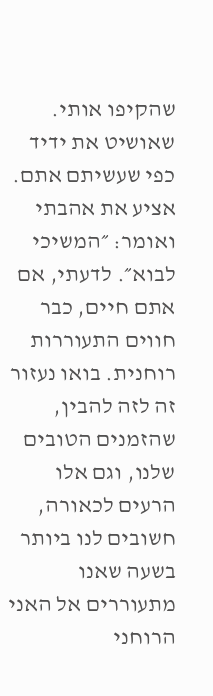שהקיפו אותי. שאושיט את ידיד כפי שעשיתם אתם. אציע את אהבתי ואומר: ״המשיכי לבוא״. לדעתי, אם אתם חיים, כבר חווים התעוררות רוחנית. בואו נעזור זה לזה להבין, שהזמנים הטובים שלנו, וגם אלו הרעים לכאורה, חשובים לנו ביותר בשעה שאנו מתעוררים אל האני הרוחני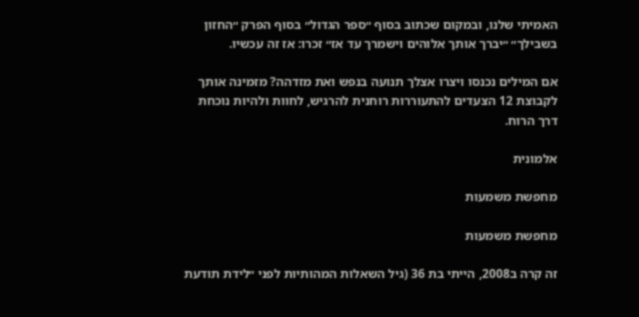האמיתי שלנו, ובמקום שכתוב בסוף ״ספר הגדול״ בסוף הפרק ״החזון בשבילך״ ״יברך אותך אלוהים וישמרך עד אז״ זכרו: אז זה עכשיו.

אם המילים נכנסו ויצרו אצלך תנועה בנפש ואת מזדהה? מזמינה אותך לקבוצת 12 הצעדים להתעוררות רוחנית להרגיש, לחוות ולהיות נוכחת דרך הרוח.

אלמונית

מחפשת משמעות

מחפשת משמעות

זה קרה ב2008, הייתי בת 36 (גיל השאלות המהותיות לפני ״לידת תודעת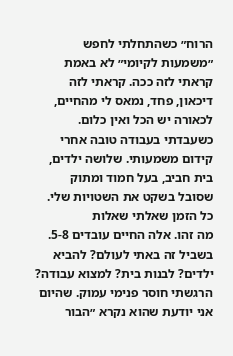הרוח״ כשהתחלתי לחפש ״משמעות לקיומי״ לא באמת קראתי לזה ככה. קראתי לזה דיכאון, פחד, נמאס לי מהחיים, לכאורה יש הכל ואין כלום. כשעבדתי בעבודה טובה אחרי קידום משמעותי. שלושה ילדים, בית חביב, בעל חמוד ומתוק שסובל בשקט את השטויות שלי. כל הזמן שאלתי שאלות
מה זהו. אלה החיים עובדים 5-8. בשביל זה באתי לעולם? להביא ילדים? לבנות בית? למצוא עבודה? הרגשתי חוסר פנימי עמוק. שהיום אני יודעת שהוא נקרא ״הבור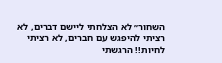השחור״ לא הצלחתי ליישם דברים, לא רציתי להיפגש עם חברים, לא רציתי לחיות!! הרגשתי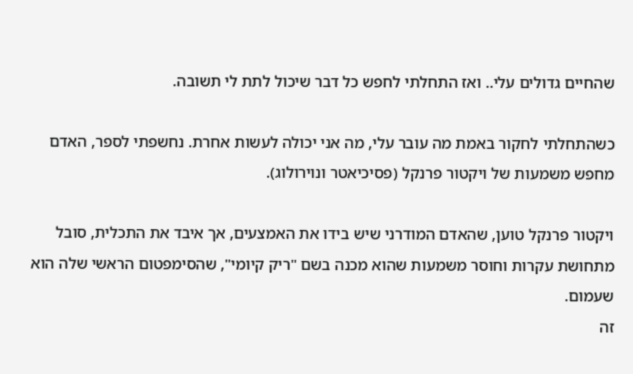שהחיים גדולים עלי.. ואז התחלתי לחפש כל דבר שיכול לתת לי תשובה.

כשהתחלתי לחקור באמת מה עובר עלי, מה אני יכולה לעשות אחרת. נחשפתי לספר, האדם מחפש משמעות של ויקטור פרנקל (פסיכיאטר ונוירולוג).

ויקטור פרנקל טוען, שהאדם המודרני שיש בידו את האמצעים, אך איבד את התכלית, סובל מתחושת עקרות וחוסר משמעות שהוא מכנה בשם "ריק קיומי", שהסימפטום הראשי שלה הוא שעמום.
זה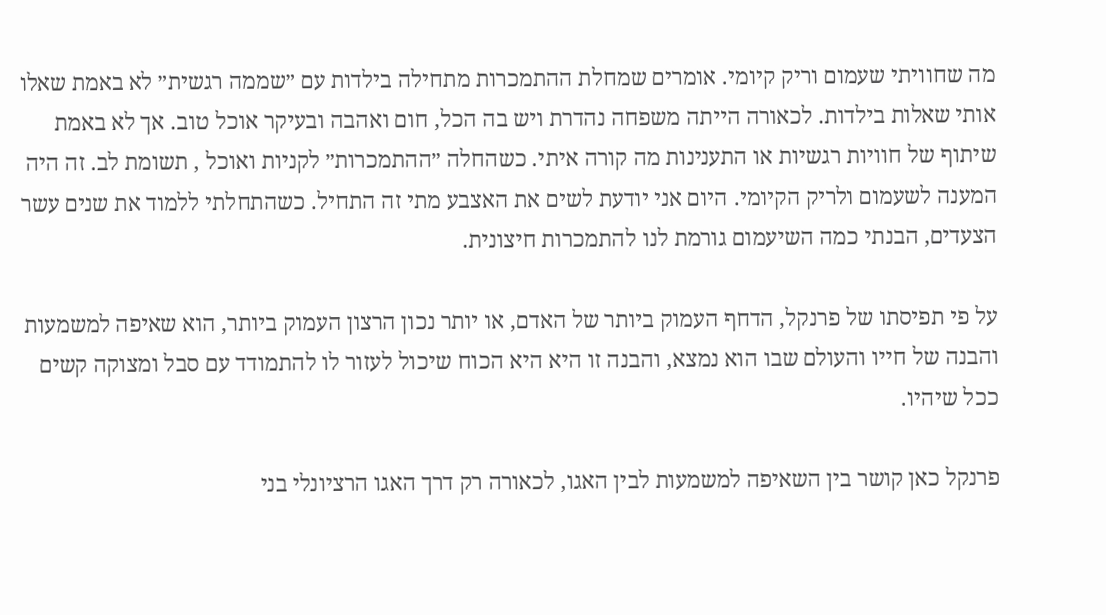מה שחוויתי שעמום וריק קיומי. אומרים שמחלת ההתמכרות מתחילה בילדות עם ״שממה רגשית״ לא באמת שאלו אותי שאלות בילדות. לכאורה הייתה משפחה נהדרת ויש בה הכל, חום ואהבה ובעיקר אוכל טוב. אך לא באמת שיתוף של חוויות רגשיות או התענינות מה קורה איתי. כשהחלה ״ההתמכרות״ לקניות ואוכל , תשומת לב. זה היה המענה לשעמום ולריק הקיומי. היום אני יודעת לשים את האצבע מתי זה התחיל. כשהתחלתי ללמוד את שנים עשר הצעדים, הבנתי כמה השיעמום גורמת לנו להתמכרות חיצונית.

על פי תפיסתו של פרנקל, הדחף העמוק ביותר של האדם, או יותר נכון הרצון העמוק ביותר, הוא שאיפה למשמעות והבנה של חייו והעולם שבו הוא נמצא, והבנה זו היא היא הכוח שיכול לעזור לו להתמודד עם סבל ומצוקה קשים ככל שיהיו.

פרנקל כאן קושר בין השאיפה למשמעות לבין האגו, לכאורה רק דרך האגו הרציונלי בני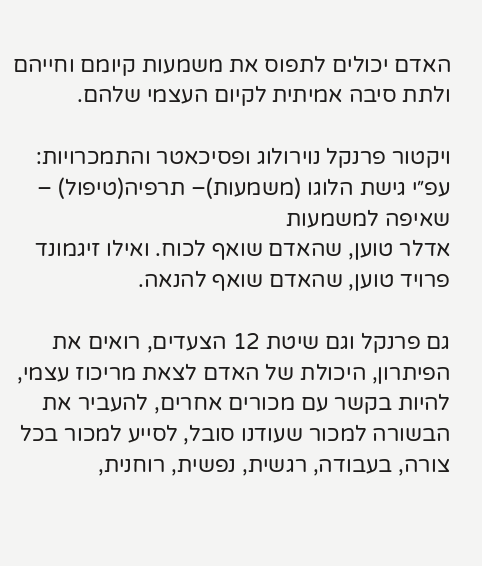האדם יכולים לתפוס את משמעות קיומם וחייהם ולתת סיבה אמיתית לקיום העצמי שלהם.

ויקטור פרנקל נוירולוג ופסיכאטר והתמכרויות: עפ״י גישת הלוגו (משמעות)– תרפיה(טיפול) – שאיפה למשמעות
אדלר טוען, שהאדם שואף לכוח. ואילו זיגמונד פרויד טוען, שהאדם שואף להנאה.

גם פרנקל וגם שיטת 12 הצעדים, רואים את הפיתרון, היכולת של האדם לצאת מריכוז עצמי, להיות בקשר עם מכורים אחרים, להעביר את הבשורה למכור שעודנו סובל, לסייע למכור בכל צורה, בעבודה, רגשית, נפשית, רוחנית,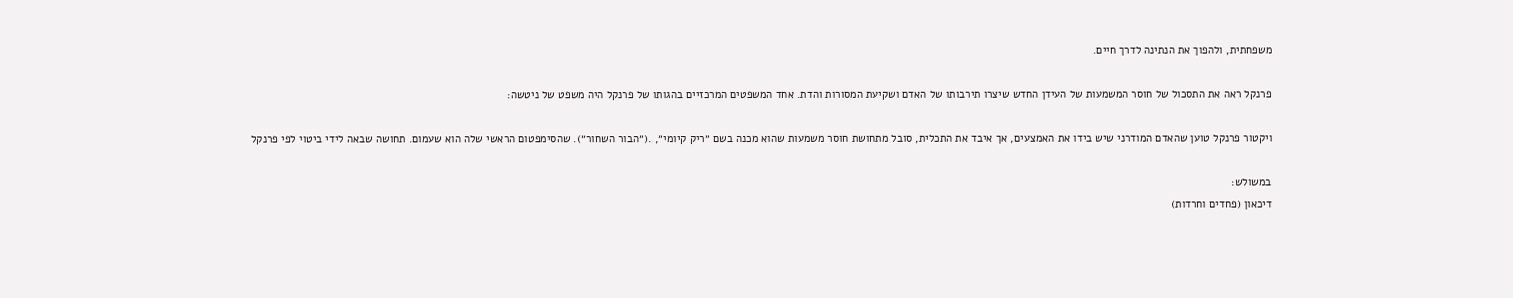משפחתית, ולהפוך את הנתינה לדרך חיים.

פרנקל ראה את התסכול של חוסר המשמעות של העידן החדש שיצרו תירבותו של האדם ושקיעת המסורות והדת. אחד המשפטים המרכזיים בהגותו של פרנקל היה משפט של ניטשה:

ויקטור פרנקל טוען שהאדם המודרני שיש בידו את האמצעים, אך איבד את התכלית, סובל מתחושת חוסר משמעות שהוא מכנה בשם ״ריק קיומי״, .(״הבור השחור״). שהסימפטום הראשי שלה הוא שעמום. תחושה שבאה לידי ביטוי לפי פרנקל

במשולש:
דיכאון (פחדים וחרדות)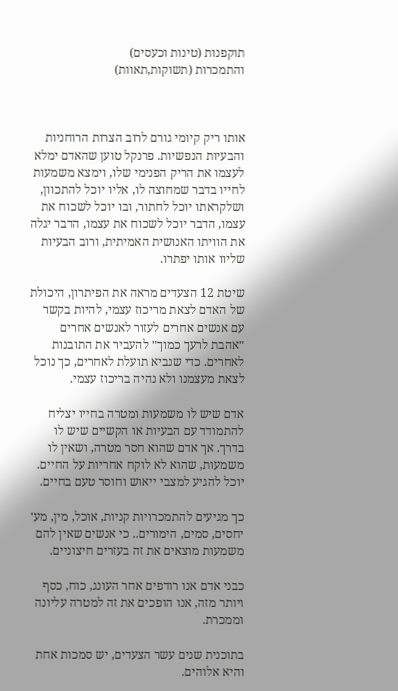תוקפנות (טינות וכעסים)                       והתמכרות (תשוקות,תאוות)



אותו ריק קיומי גורם לרוב הצרות הרוחניות והבעיות הנפשיות. פרנקל טוען שהאדם ימלא לעצמו את הריק הפנימי שלו, וימצא משמעות לחייו בדבר שמחוצה לו, אליו יוכל להתכוון, ושלקראתו יוכל לחתור, ובו יוכל לשכוח את עצמו, הדבר יוכל לשכוח את עצמו, הדבר יגלה את הוויתו האנושית האמיתית, ורוב הבעיות שליוו אותו יפתרו.

שיטת 12 הצעדים מראה את הפיתרון, היכולת של האדם לצאת מריכוז עצמי, להיות בקשר עם אנשים אחרים לעזור לאנשים אחרים ״אהבת לרעך כמוך״ להעביר את התובנות לאחרים. כדי שנביא תועלת לאחרים, כך נוכל לצאת מעצמנו ולא נהיה בריכוז עצמי.

אדם שיש לו משמעות ומטרה בחייו יצליח להתמודד עם הבעיות או הקשיים שיש לו בדרך. אך אדם שהוא חסר מטרה, ושאין לו משמעות, שהוא לא לוקח אחריות על החיים. יוכל להגיע למצבי ייאוש וחוסר טעם בחיים.

כך מגיעים להתמכרויות קניות, אוכל, מין, מע׳ יחסים, סמים, הימורים.. כי אנשים שאין להם משמעות מוצאים את זה בעזרים חיצוניים.

כבני אדם אנו רודפים אחר העונג, כוח, כסף ויותר מזה, אנו הופכים את זה למטרה עליונה וממכרת.

בתוכנית שנים עשר הצעדים, יש סמכות אחת והיא אלוהים.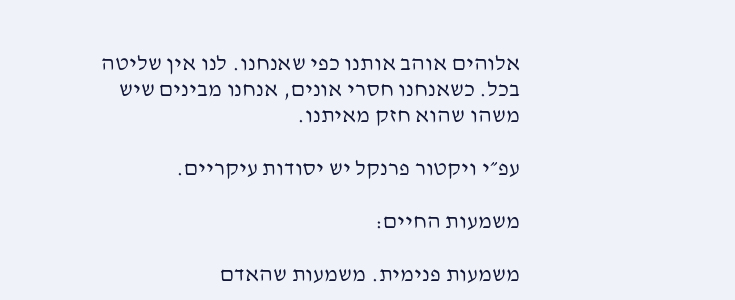אלוהים אוהב אותנו כפי שאנחנו. לנו אין שליטה בכל. כשאנחנו חסרי אונים, אנחנו מבינים שיש משהו שהוא חזק מאיתנו.

עפ״י ויקטור פרנקל יש יסודות עיקריים.

משמעות החיים:

משמעות פנימית. משמעות שהאדם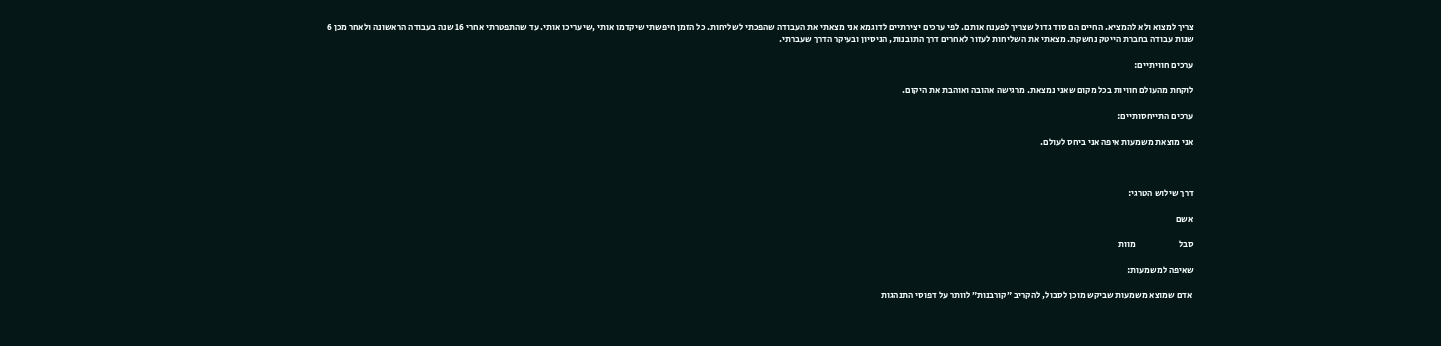צריך למצוא ולא להמציא. החיים הם סוד גדול שצריך לפענח אותם. לפי ערכים יצירתיים לדוגמא אני מצאתי את העבודה שהפכתי לשליחות. כל הזמן חיפשתי שיקדמו אותי ,שיעריכו אותי. עד שהתפטרתי אחרי 16 שנה בעבודה הראשונה ולאחר מכן 6 שנות עבודה בחברת הייטק נחשקת. מצאתי את השליחות לעזור לאחרים דרך התובנות, הניסיון ובעיקר הדרך שעברתי.

ערכים חוויתיים:

לוקחת מהעולם חוויות בכל מקום שאני נמצאת. מרגישה אהובה ואוהבת את היקום.

ערכים התייחסותיים:

אני מוצאת משמעות איפה אני ביחס לעולם.



דרך שילוש הטרגי:

אשם

סבל                        מוות

שאיפה למשמעות:

 אדם שמוצא משמעות שביקש מוכן לסבול, להקריב ״קורבנות״ לוותר על דפוסי התנהגות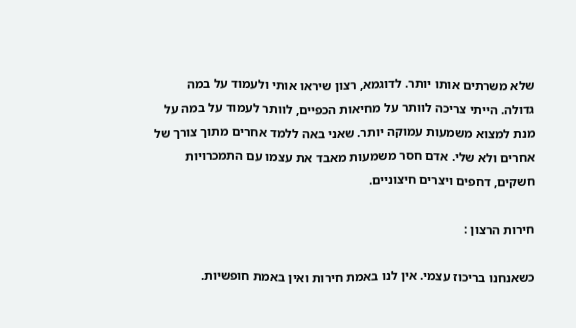שלא משרתים אותו יותר. לדוגמא, רצון שיראו אותי ולעמוד על במה גדולה. הייתי צריכה לוותר על מחיאות הכפיים, לוותר לעמוד על במה על מנת למצוא משמעות עמוקה יותר. שאני באה ללמד אחרים מתוך צורך של אחרים ולא שלי. אדם חסר משמעות מאבד את עצמו עם התמכרויות חשקים, דחפים ויצרים חיצוניים.

חירות הרצון :

כשאנחנו בריכוז עצמי. אין לנו באמת חירות ואין באמת חופשיות.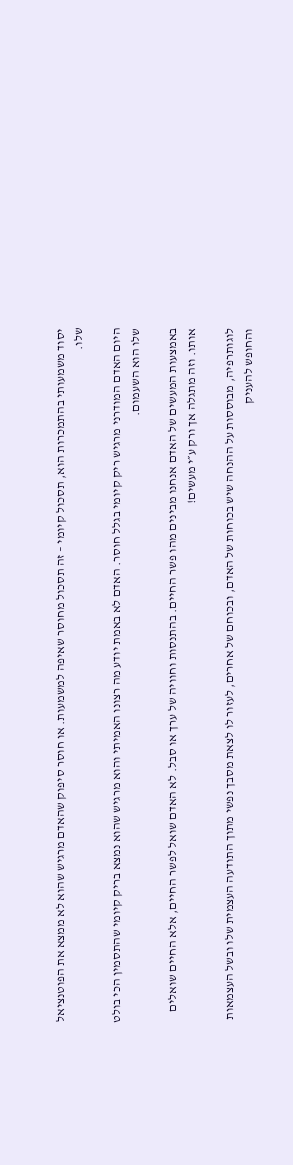יסוד משמעותי בהתמכרות הוא, תסכול קיומי – זה תסכול מחוסר שאיפה למשמעות. או חוסר סיפוק שהאדם מרגיש שהוא לא ממצא את הפוטנציאל שלו.

היום האדם המודרני מרגיש ריק קיומי בגלל חוסר. האדם לא באמת יודע מה רצונו האמיתי והוא מרגיש שהוא נמצא בריק קיומי שהתסמין הכי בולט שלו הוא השעמום.

באמצעות המעשים של האדם אנחנו מבינים מהו פשר החיים. בהתנסות וחוויה של ערך או סבל. לא האדם שואל לפשר החיים, אלא החיים שואלים אותו. וזה מתגלה אך ורק ע״י מעשים!

לוגותרפיה, מבוססות על ההנחה שיש בכוחות של האדם, ובכוחם של אחרים, לעזור לו לצאת מסבך נפשי מתוך התודעה העצמית שלו ובשל העצמאות והחופש להעניק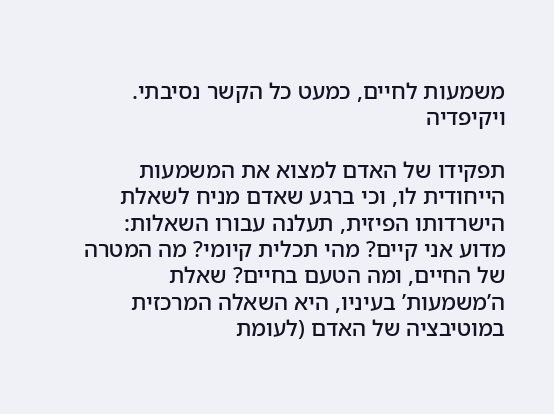משמעות לחיים, כמעט כל הקשר נסיבתי. ויקיפדיה

תפקידו של האדם למצוא את המשמעות הייחודית לו, וכי ברגע שאדם מניח לשאלת הישרדותו הפיזית, תעלנה עבורו השאלות: מדוע אני קיים? מהי תכלית קיומי? מה המטרה של החיים, ומה הטעם בחיים? שאלת ה’משמעות’ בעיניו, היא השאלה המרכזית במוטיבציה של האדם (לעומת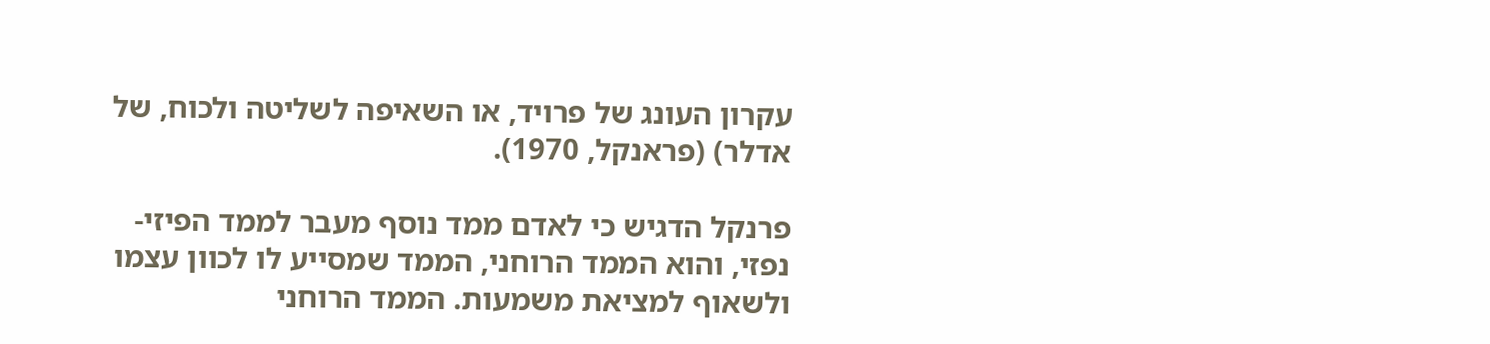עקרון העונג של פרויד, או השאיפה לשליטה ולכוח, של אדלר) (פראנקל, 1970).

פרנקל הדגיש כי לאדם ממד נוסף מעבר לממד הפיזי-נפזי, והוא הממד הרוחני, הממד שמסייע לו לכוון עצמו ולשאוף למציאת משמעות. הממד הרוחני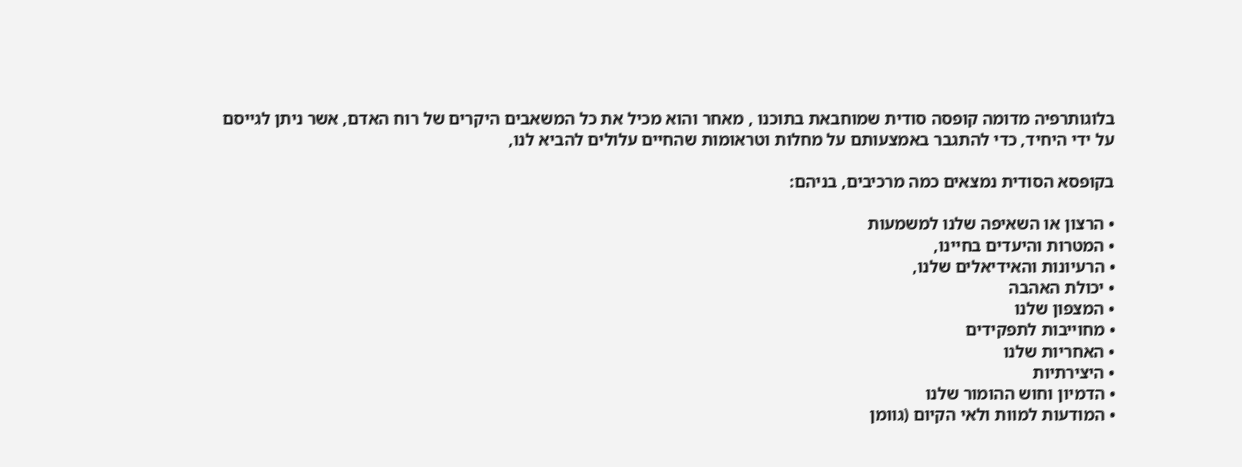בלוגותרפיה מדומה קופסה סודית שמוחבאת בתוכנו , מאחר והוא מכיל את כל המשאבים היקרים של רוח האדם, אשר ניתן לגייסם על ידי היחיד, כדי להתגבר באמצעותם על מחלות וטראומות שהחיים עלולים להביא לנו,

בקופסא הסודית נמצאים כמה מרכיבים, בניהם:

• הרצון או השאיפה שלנו למשמעות
• המטרות והיעדים בחיינו,
• הרעיונות והאידיאלים שלנו,
• יכולת האהבה
• המצפון שלנו
• מחוייבות לתפקידים
• האחריות שלנו
• היצירתיות
• הדמיון וחוש ההומור שלנו
• המודעות למוות ולאי הקיום (גוומן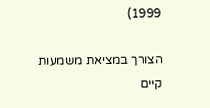1999)

הצורך במציאת משמעות קיים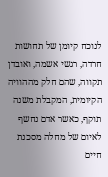לנוכח קיומן של תחושות חרדה, רגשי אשמה, ואובדן תקווה, שהם חלק מההוויה הקיומית, המקבלת משנה תוקף, כאשר אדם נחשף לאיום של מחלה מסכנת חיים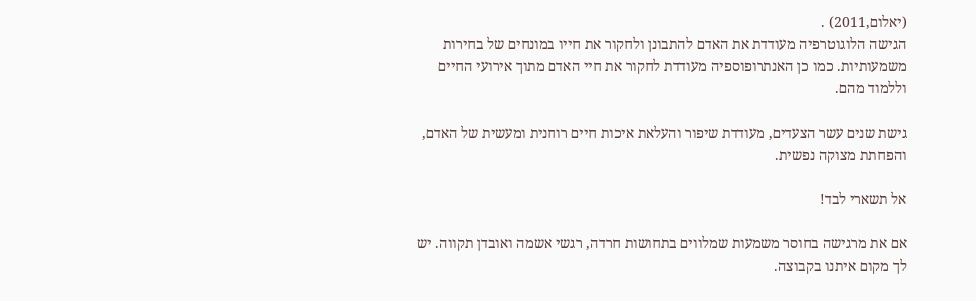(יאלום,2011) .
הגישה הלוגוטרפיה מעודדת את האדם להתבונן ולחקור את חייו במונחים של בחירות משמעותיות. כמו כן האנתרופוספיה מעודדת לחקור את חיי האדם מתוך אירועי החיים וללמוד מהם.

גישת שנים עשר הצעדים, מעודדת שיפור והעלאת איכות חיים רוחנית ומעשית של האדם, והפחתת מצוקה נפשית.

אל תשארי לבד!

אם את מרגישה בחוסר משמעות שמלווים בתחושות חרדה, רגשי אשמה ואובדן תקווה. יש לך מקום איתנו בקבוצה.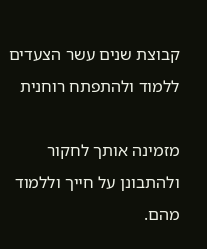קבוצת שנים עשר הצעדים ללמוד ולהתפתח רוחנית

מזמינה אותך לחקור ולהתבונן על חייך וללמוד מהם.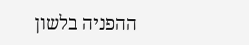ההפניה בלשון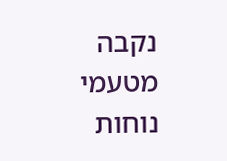נקבה מטעמי נוחות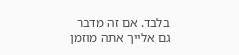בלבד. אם זה מדבר גם אלייך אתה מוזמן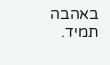באהבה תמיד.